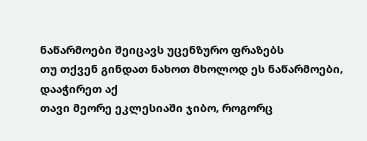ნაწარმოები შეიცავს უცენზურო ფრაზებს
თუ თქვენ გინდათ ნახოთ მხოლოდ ეს ნაწარმოები, დააჭირეთ აქ
თავი მეორე ეკლესიაში ჯიბო, როგორც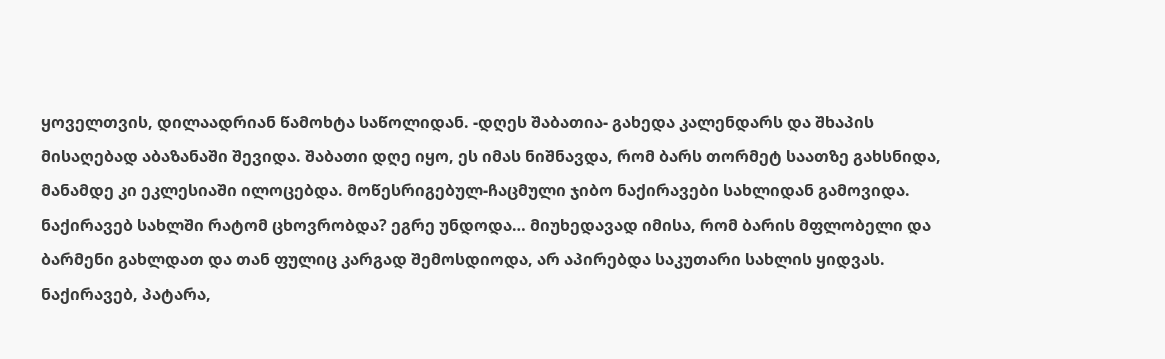ყოველთვის, დილაადრიან წამოხტა საწოლიდან. -დღეს შაბათია- გახედა კალენდარს და შხაპის მისაღებად აბაზანაში შევიდა. შაბათი დღე იყო, ეს იმას ნიშნავდა, რომ ბარს თორმეტ საათზე გახსნიდა, მანამდე კი ეკლესიაში ილოცებდა. მოწესრიგებულ-ჩაცმული ჯიბო ნაქირავები სახლიდან გამოვიდა. ნაქირავებ სახლში რატომ ცხოვრობდა? ეგრე უნდოდა… მიუხედავად იმისა, რომ ბარის მფლობელი და ბარმენი გახლდათ და თან ფულიც კარგად შემოსდიოდა, არ აპირებდა საკუთარი სახლის ყიდვას. ნაქირავებ, პატარა,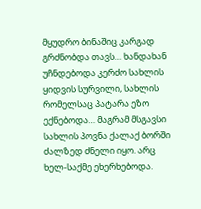მყუდრო ბინაშიც კარგად გრძნობდა თავს… ხანდახან უჩნდებოდა კერძო სახლის ყიდვის სურვილი, სახლის რომელსაც პატარა ეზო ექნებოდა… მაგრამ მსგავსი სახლის პოვნა ქალაქ ბორში ძალზედ ძნელი იყო. არც ხელ-საქმე ეხერხებოდა.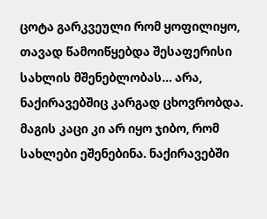ცოტა გარკვეული რომ ყოფილიყო, თავად წამოიწყებდა შესაფერისი სახლის მშენებლობას… არა, ნაქირავებშიც კარგად ცხოვრობდა. მაგის კაცი კი არ იყო ჯიბო, რომ სახლები ეშენებინა. ნაქირავებში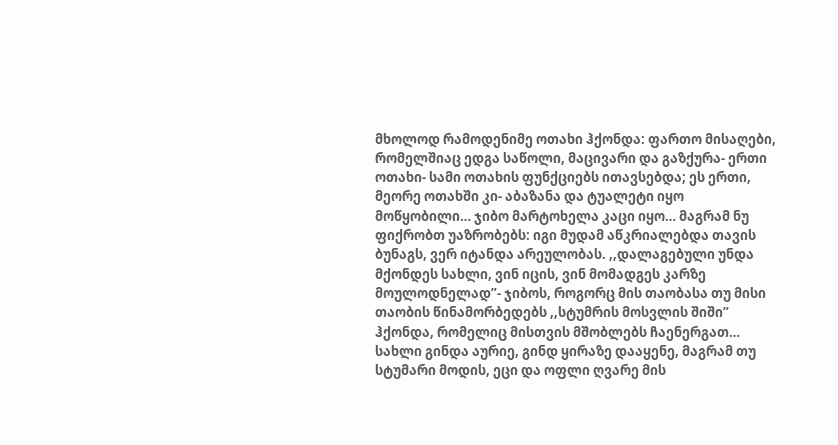მხოლოდ რამოდენიმე ოთახი ჰქონდა: ფართო მისაღები, რომელშიაც ედგა საწოლი, მაცივარი და გაზქურა- ერთი ოთახი- სამი ოთახის ფუნქციებს ითავსებდა; ეს ერთი, მეორე ოთახში კი- აბაზანა და ტუალეტი იყო მოწყობილი… ჯიბო მარტოხელა კაცი იყო… მაგრამ ნუ ფიქრობთ უაზრობებს: იგი მუდამ აწკრიალებდა თავის ბუნაგს, ვერ იტანდა არეულობას. ,,დალაგებული უნდა მქონდეს სახლი, ვინ იცის, ვინ მომადგეს კარზე მოულოდნელად”- ჯიბოს, როგორც მის თაობასა თუ მისი თაობის წინამორბედებს ,,სტუმრის მოსვლის შიში” ჰქონდა, რომელიც მისთვის მშობლებს ჩაენერგათ… სახლი გინდა აურიე, გინდ ყირაზე დააყენე, მაგრამ თუ სტუმარი მოდის, ეცი და ოფლი ღვარე მის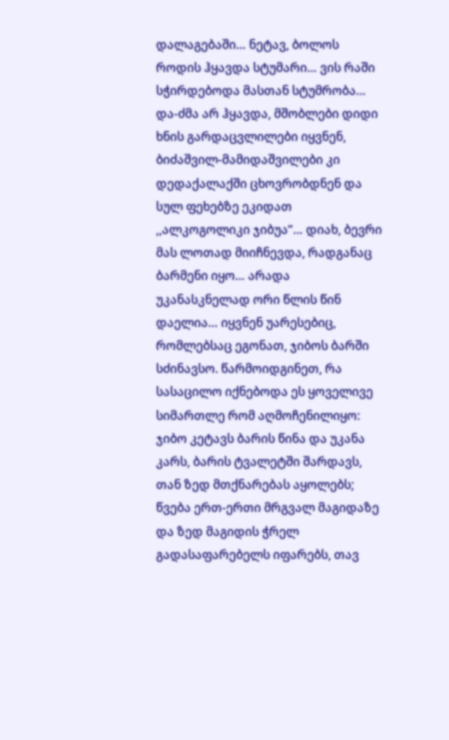დალაგებაში… ნეტავ, ბოლოს როდის ჰყავდა სტუმარი… ვის რაში სჭირდებოდა მასთან სტუმრობა… და-ძმა არ ჰყავდა, მშობლები დიდი ხნის გარდაცვლილები იყვნენ, ბიძაშვილ-მამიდაშვილები კი დედაქალაქში ცხოვრობდნენ და სულ ფეხებზე ეკიდათ ,,ალკოგოლიკი ჯიბუა”… დიახ, ბევრი მას ლოთად მიიჩნევდა, რადგანაც ბარმენი იყო… არადა უკანასკნელად ორი წლის წინ დაელია… იყვნენ უარესებიც, რომლებსაც ეგონათ, ჯიბოს ბარში სძინავსო. წარმოიდგინეთ, რა სასაცილო იქნებოდა ეს ყოველივე სიმართლე რომ აღმოჩენილიყო: ჯიბო კეტავს ბარის წინა და უკანა კარს, ბარის ტვალეტში შარდავს, თან ზედ მთქნარებას აყოლებს; წვება ერთ-ერთი მრგვალ მაგიდაზე და ზედ მაგიდის ჭრელ გადასაფარებელს იფარებს, თავ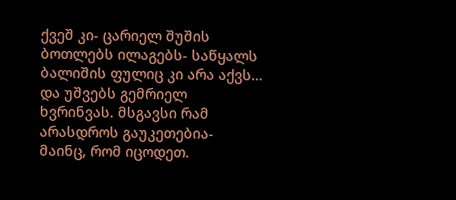ქვეშ კი- ცარიელ შუშის ბოთლებს ილაგებს- საწყალს ბალიშის ფულიც კი არა აქვს… და უშვებს გემრიელ ხვრინვას. მსგავსი რამ არასდროს გაუკეთებია- მაინც, რომ იცოდეთ.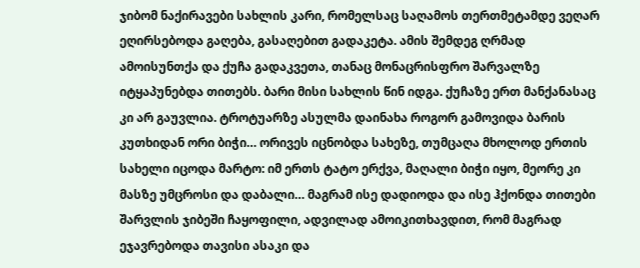ჯიბომ ნაქირავები სახლის კარი, რომელსაც საღამოს თერთმეტამდე ვეღარ ეღირსებოდა გაღება, გასაღებით გადაკეტა. ამის შემდეგ ღრმად ამოისუნთქა და ქუჩა გადაკვეთა, თანაც მონაცრისფრო შარვალზე იტყაპუნებდა თითებს. ბარი მისი სახლის წინ იდგა. ქუჩაზე ერთ მანქანასაც კი არ გაუვლია. ტროტუარზე ასულმა დაინახა როგორ გამოვიდა ბარის კუთხიდან ორი ბიჭი… ორივეს იცნობდა სახეზე, თუმცაღა მხოლოდ ერთის სახელი იცოდა მარტო: იმ ერთს ტატო ერქვა, მაღალი ბიჭი იყო, მეორე კი მასზე უმცროსი და დაბალი… მაგრამ ისე დადიოდა და ისე ჰქონდა თითები შარვლის ჯიბეში ჩაყოფილი, ადვილად ამოიკითხავდით, რომ მაგრად ეჯავრებოდა თავისი ასაკი და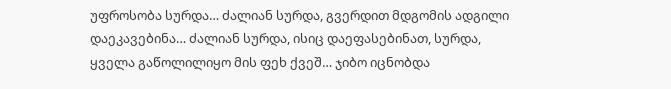უფროსობა სურდა… ძალიან სურდა, გვერდით მდგომის ადგილი დაეკავებინა… ძალიან სურდა, ისიც დაეფასებინათ, სურდა, ყველა გაწოლილიყო მის ფეხ ქვეშ… ჯიბო იცნობდა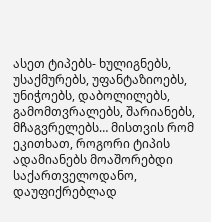ასეთ ტიპებს- ხულიგნებს, უსაქმურებს, უფანტაზიოებს, უნიჭოებს, დაბოლილებს, გამომთვრალებს, შარიანებს, მჩაგვრელებს… მისთვის რომ ეკითხათ, როგორი ტიპის ადამიანებს მოაშორებდი საქართველოდანო, დაუფიქრებლად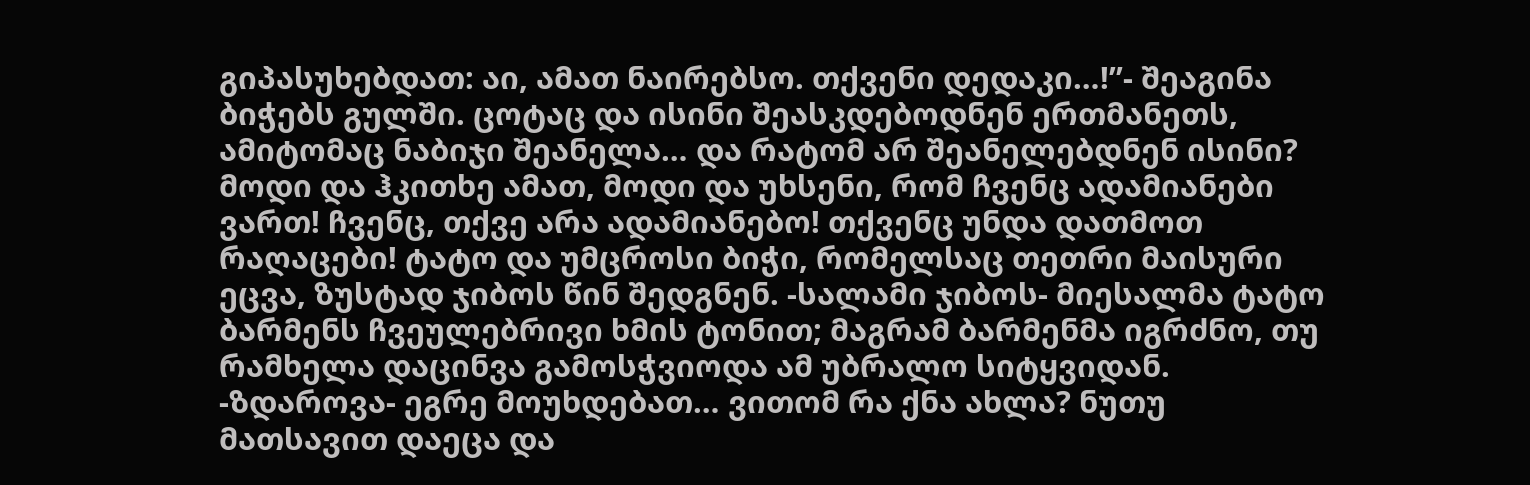გიპასუხებდათ: აი, ამათ ნაირებსო. თქვენი დედაკი…!”- შეაგინა ბიჭებს გულში. ცოტაც და ისინი შეასკდებოდნენ ერთმანეთს, ამიტომაც ნაბიჯი შეანელა… და რატომ არ შეანელებდნენ ისინი? მოდი და ჰკითხე ამათ, მოდი და უხსენი, რომ ჩვენც ადამიანები ვართ! ჩვენც, თქვე არა ადამიანებო! თქვენც უნდა დათმოთ რაღაცები! ტატო და უმცროსი ბიჭი, რომელსაც თეთრი მაისური ეცვა, ზუსტად ჯიბოს წინ შედგნენ. -სალამი ჯიბოს- მიესალმა ტატო ბარმენს ჩვეულებრივი ხმის ტონით; მაგრამ ბარმენმა იგრძნო, თუ რამხელა დაცინვა გამოსჭვიოდა ამ უბრალო სიტყვიდან. -ზდაროვა- ეგრე მოუხდებათ… ვითომ რა ქნა ახლა? ნუთუ მათსავით დაეცა და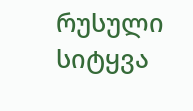რუსული სიტყვა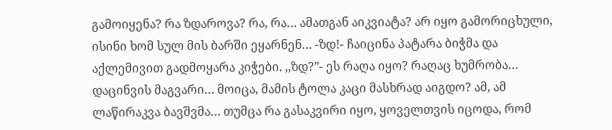გამოიყენა? რა ზდაროვა? რა, რა… ამათგან აიკვიატა? არ იყო გამორიცხული, ისინი ხომ სულ მის ბარში ეყარნენ… -ზდ!- ჩაიცინა პატარა ბიჭმა და აქლემივით გადმოყარა კიჭები. ,,ზდ?”- ეს რაღა იყო? რაღაც ხუმრობა… დაცინვის მაგვარი… მოიცა, მამის ტოლა კაცი მასხრად აიგდო? ამ, ამ ლაწირაკვა ბავშვმა… თუმცა რა გასაკვირი იყო, ყოველთვის იცოდა, რომ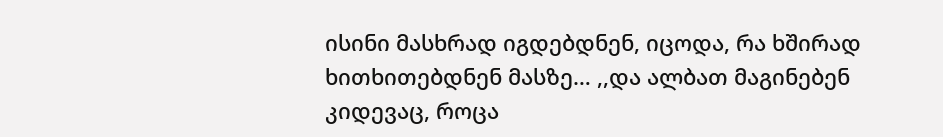ისინი მასხრად იგდებდნენ, იცოდა, რა ხშირად ხითხითებდნენ მასზე… ,,და ალბათ მაგინებენ კიდევაც, როცა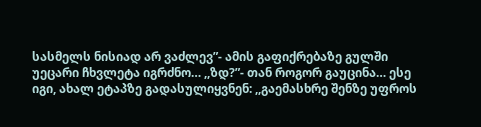სასმელს ნისიად არ ვაძლევ”- ამის გაფიქრებაზე გულში უეცარი ჩხვლეტა იგრძნო… ,,ზდ?”- თან როგორ გაუცინა… ესე იგი, ახალ ეტაპზე გადასულიყვნენ: ,,გაემასხრე შენზე უფროს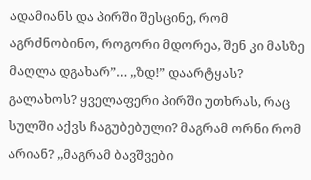ადამიანს და პირში შესცინე, რომ აგრძნობინო, როგორი მდორეა, შენ კი მასზე მაღლა დგახარ”… ,,ზდ!” დაარტყას? გალახოს? ყველაფერი პირში უთხრას, რაც სულში აქვს ჩაგუბებული? მაგრამ ორნი რომ არიან? ,,მაგრამ ბავშვები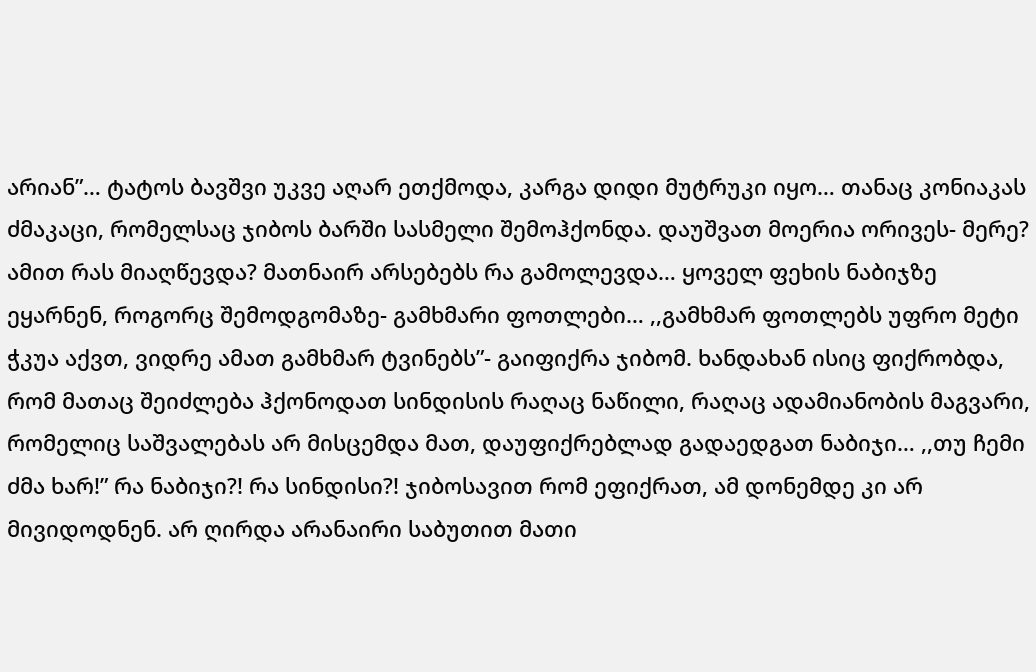არიან”… ტატოს ბავშვი უკვე აღარ ეთქმოდა, კარგა დიდი მუტრუკი იყო… თანაც კონიაკას ძმაკაცი, რომელსაც ჯიბოს ბარში სასმელი შემოჰქონდა. დაუშვათ მოერია ორივეს- მერე? ამით რას მიაღწევდა? მათნაირ არსებებს რა გამოლევდა… ყოველ ფეხის ნაბიჯზე ეყარნენ, როგორც შემოდგომაზე- გამხმარი ფოთლები… ,,გამხმარ ფოთლებს უფრო მეტი ჭკუა აქვთ, ვიდრე ამათ გამხმარ ტვინებს”- გაიფიქრა ჯიბომ. ხანდახან ისიც ფიქრობდა, რომ მათაც შეიძლება ჰქონოდათ სინდისის რაღაც ნაწილი, რაღაც ადამიანობის მაგვარი, რომელიც საშვალებას არ მისცემდა მათ, დაუფიქრებლად გადაედგათ ნაბიჯი… ,,თუ ჩემი ძმა ხარ!” რა ნაბიჯი?! რა სინდისი?! ჯიბოსავით რომ ეფიქრათ, ამ დონემდე კი არ მივიდოდნენ. არ ღირდა არანაირი საბუთით მათი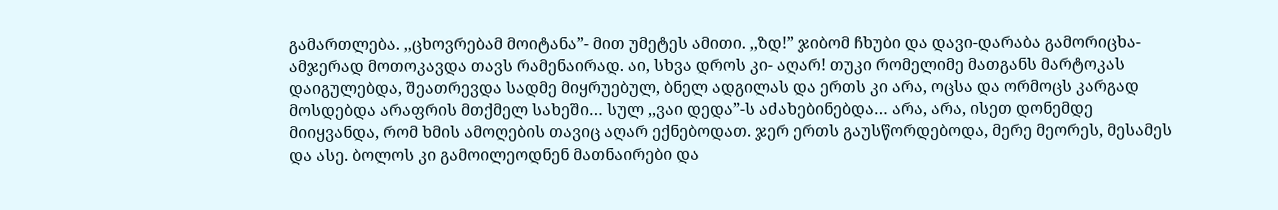გამართლება. ,,ცხოვრებამ მოიტანა”- მით უმეტეს ამითი. ,,ზდ!” ჯიბომ ჩხუბი და დავი-დარაბა გამორიცხა- ამჯერად მოთოკავდა თავს რამენაირად. აი, სხვა დროს კი- აღარ! თუკი რომელიმე მათგანს მარტოკას დაიგულებდა, შეათრევდა სადმე მიყრუებულ, ბნელ ადგილას და ერთს კი არა, ოცსა და ორმოცს კარგად მოსდებდა არაფრის მთქმელ სახეში… სულ ,,ვაი დედა”-ს აძახებინებდა… არა, არა, ისეთ დონემდე მიიყვანდა, რომ ხმის ამოღების თავიც აღარ ექნებოდათ. ჯერ ერთს გაუსწორდებოდა, მერე მეორეს, მესამეს და ასე. ბოლოს კი გამოილეოდნენ მათნაირები და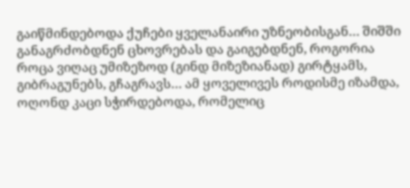გაიწმინდებოდა ქუჩები ყველანაირი უზნეობისგან… შიშში განაგრძობდნენ ცხოვრებას და გაიგებდნენ, როგორია როცა ვიღაც უმიზეზოდ (გინდ მიზეზიანად) გირტყამს, გიბრაგუნებს, გჩაგრავს… ამ ყოველივეს როდისმე იზამდა, ოღონდ კაცი სჭირდებოდა, რომელიც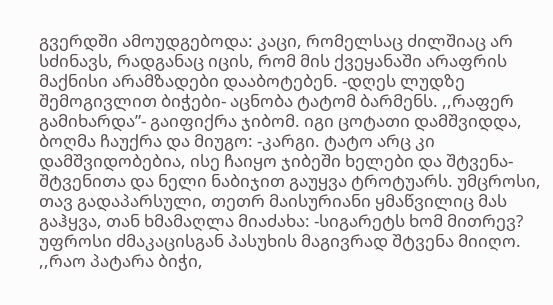გვერდში ამოუდგებოდა: კაცი, რომელსაც ძილშიაც არ სძინავს, რადგანაც იცის, რომ მის ქვეყანაში არაფრის მაქნისი არამზადები დააბოტებენ. -დღეს ლუდზე შემოგივლით ბიჭები- აცნობა ტატომ ბარმენს. ,,რაფერ გამიხარდა”- გაიფიქრა ჯიბომ. იგი ცოტათი დამშვიდდა, ბოღმა ჩაუქრა და მიუგო: -კარგი. ტატო არც კი დამშვიდობებია, ისე ჩაიყო ჯიბეში ხელები და შტვენა-შტვენითა და ნელი ნაბიჯით გაუყვა ტროტუარს. უმცროსი, თავ გადაპარსული, თეთრ მაისურიანი ყმაწვილიც მას გაჰყვა, თან ხმამაღლა მიაძახა: -სიგარეტს ხომ მითრევ? უფროსი ძმაკაცისგან პასუხის მაგივრად შტვენა მიიღო. ,,რაო პატარა ბიჭი,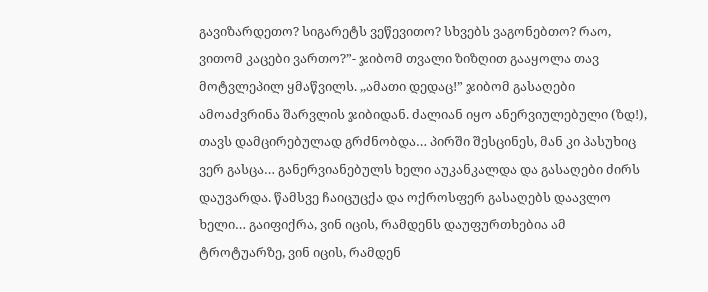გავიზარდეთო? სიგარეტს ვეწევითო? სხვებს ვაგონებთო? რაო, ვითომ კაცები ვართო?”- ჯიბომ თვალი ზიზღით გააყოლა თავ მოტვლეპილ ყმაწვილს. ,,ამათი დედაც!” ჯიბომ გასაღები ამოაძვრინა შარვლის ჯიბიდან. ძალიან იყო ანერვიულებული (ზდ!), თავს დამცირებულად გრძნობდა… პირში შესცინეს, მან კი პასუხიც ვერ გასცა… განერვიანებულს ხელი აუკანკალდა და გასაღები ძირს დაუვარდა. წამსვე ჩაიცუცქა და ოქროსფერ გასაღებს დაავლო ხელი… გაიფიქრა, ვინ იცის, რამდენს დაუფურთხებია ამ ტროტუარზე, ვინ იცის, რამდენ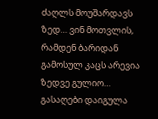ძაღლს მოუშარდავს ზედ… ვინ მოთვლის, რამდენ ბარიდან გამოსულ კაცს არევია ზედვე გულიო… გასაღები დაიგულა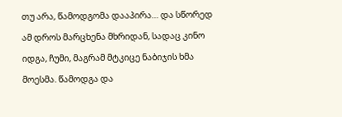თუ არა, წამოდგომა დააპირა… და სწორედ ამ დროს მარცხენა მხრიდან, სადაც კინო იდგა, ჩუმი, მაგრამ მტკიცე ნაბიჯის ხმა მოესმა. წამოდგა და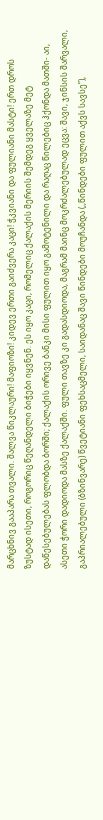მარცხნივ გააპარა თვალი. შალვა წიკლაური! მაფიოზი! კიდევ ერთი გაიძვერა კაცი! ჭკვიანი და ფულიანი მასტი! ერთ დროს ზუსტად ისეთი, როგორიც წეღანდელი ბიჭები იყვნენ. ეს იყო კაცი, რომელიც ქალაქის მერიის შემდეგ ყველაზე მეტ დაწესებულებას ფლობდა ბორში; ქალაქის ორივე ბანკი მისი ფულით იყო გამოტენილი და რაღაც წილებიც ჰქონდა მათში- აი, ასეთი ჭორი დადიოდა მასზე ქალაქში. ფული თავზე კი გადასდიოდა, მაგრამ მაინც მოკრძალებულად ეცვა: შავი, ჯინსის შარვალი, გაპრიალებული (ბზინვარე) წვეტიანი ფეხსაცმელი, საიდანაც შავი წინდები მოუჩანდა (,,წინდები ფულით აქვს სავსე”),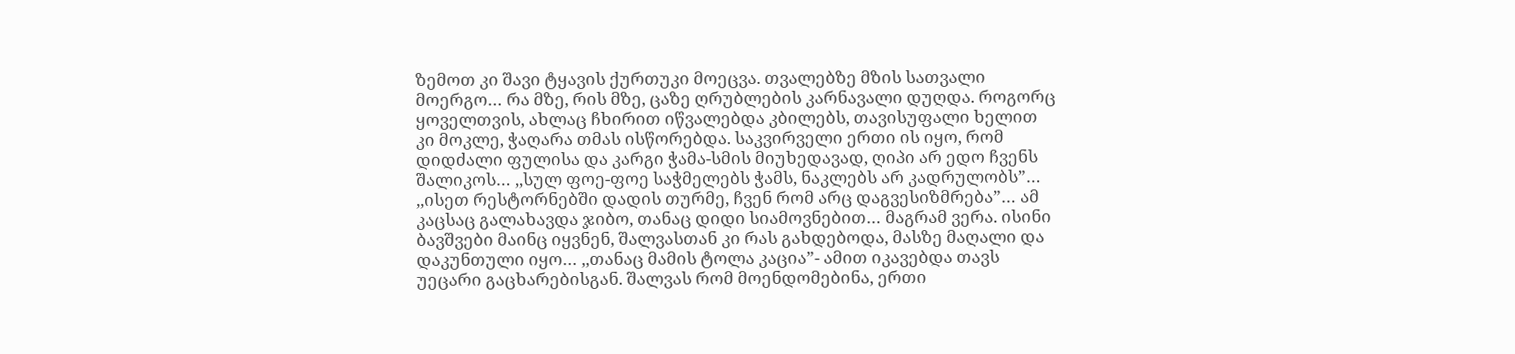ზემოთ კი შავი ტყავის ქურთუკი მოეცვა. თვალებზე მზის სათვალი მოერგო… რა მზე, რის მზე, ცაზე ღრუბლების კარნავალი დუღდა. როგორც ყოველთვის, ახლაც ჩხირით იწვალებდა კბილებს, თავისუფალი ხელით კი მოკლე, ჭაღარა თმას ისწორებდა. საკვირველი ერთი ის იყო, რომ დიდძალი ფულისა და კარგი ჭამა-სმის მიუხედავად, ღიპი არ ედო ჩვენს შალიკოს… ,,სულ ფოე-ფოე საჭმელებს ჭამს, ნაკლებს არ კადრულობს”… ,,ისეთ რესტორნებში დადის თურმე, ჩვენ რომ არც დაგვესიზმრება”… ამ კაცსაც გალახავდა ჯიბო, თანაც დიდი სიამოვნებით… მაგრამ ვერა. ისინი ბავშვები მაინც იყვნენ, შალვასთან კი რას გახდებოდა, მასზე მაღალი და დაკუნთული იყო… ,,თანაც მამის ტოლა კაცია”- ამით იკავებდა თავს უეცარი გაცხარებისგან. შალვას რომ მოენდომებინა, ერთი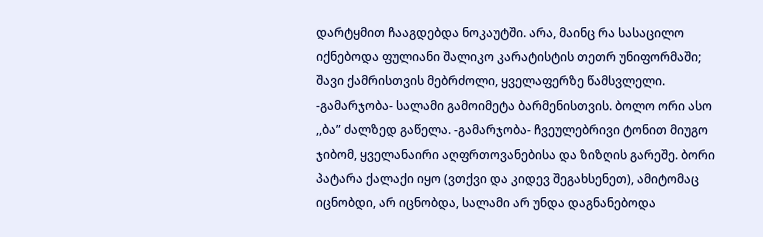დარტყმით ჩააგდებდა ნოკაუტში. არა, მაინც რა სასაცილო იქნებოდა ფულიანი შალიკო კარატისტის თეთრ უნიფორმაში; შავი ქამრისთვის მებრძოლი, ყველაფერზე წამსვლელი. -გამარჯობა- სალამი გამოიმეტა ბარმენისთვის. ბოლო ორი ასო ,,ბა” ძალზედ გაწელა. -გამარჯობა- ჩვეულებრივი ტონით მიუგო ჯიბომ, ყველანაირი აღფრთოვანებისა და ზიზღის გარეშე. ბორი პატარა ქალაქი იყო (ვთქვი და კიდევ შეგახსენეთ), ამიტომაც იცნობდი, არ იცნობდა, სალამი არ უნდა დაგნანებოდა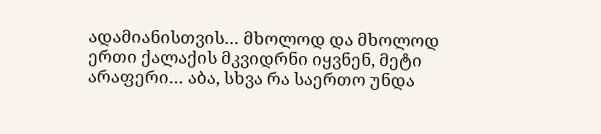ადამიანისთვის… მხოლოდ და მხოლოდ ერთი ქალაქის მკვიდრნი იყვნენ, მეტი არაფერი… აბა, სხვა რა საერთო უნდა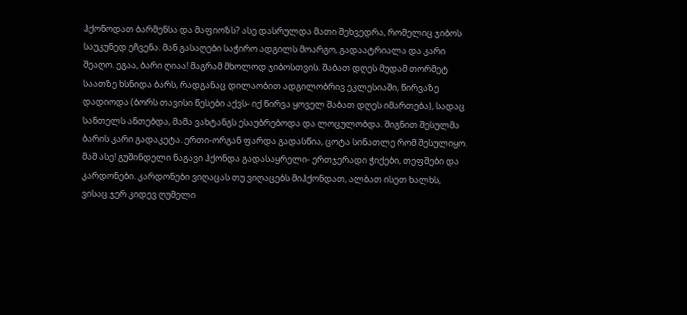ჰქონოდათ ბარმენსა და მაფიოზს? ასე დასრულდა მათი შეხვედრა, რომელიც ჯიბოს საუკუნედ ეჩვენა. მან გასაღები საჭირო ადგილს მოარგო, გადაატრიალა და კარი შეაღო. ეგაა, ბარი ღიაა! მაგრამ მხოლოდ ჯიბოსთვის. შაბათ დღეს მუდამ თორმეტ საათზე ხსნიდა ბარს, რადგანაც დილაობით ადგილობრივ ეკლესიაში, წირვაზე დადიოდა (ბორს თავისი წესები აქვს- იქ წირვა ყოველ შაბათ დღეს იმართება), სადაც სანთელს ანთებდა, მამა ვახტანგს ესაუბრებოდა და ლოცულობდა. შიგნით შესულმა ბარის კარი გადაკეტა. ერთი-ორგან ფარდა გადასწია, ცოტა სინათლე რომ შესულიყო. მაშ ასე! გუშინდელი ნაგავი ჰქონდა გადასაყრელი- ერთჯერადი ჭიქები, თეფშები და კარდონები. კარდონები ვიღაცას თუ ვიღაცებს მიჰქონდათ, ალბათ ისეთ ხალხს, ვისაც ჯერ კიდევ ღუმელი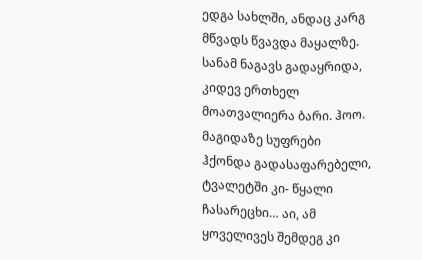ედგა სახლში, ანდაც კარგ მწვადს წვავდა მაყალზე. სანამ ნაგავს გადაყრიდა, კიდევ ერთხელ მოათვალიერა ბარი. ჰოო. მაგიდაზე სუფრები ჰქონდა გადასაფარებელი, ტვალეტში კი- წყალი ჩასარეცხი… აი, ამ ყოველივეს შემდეგ კი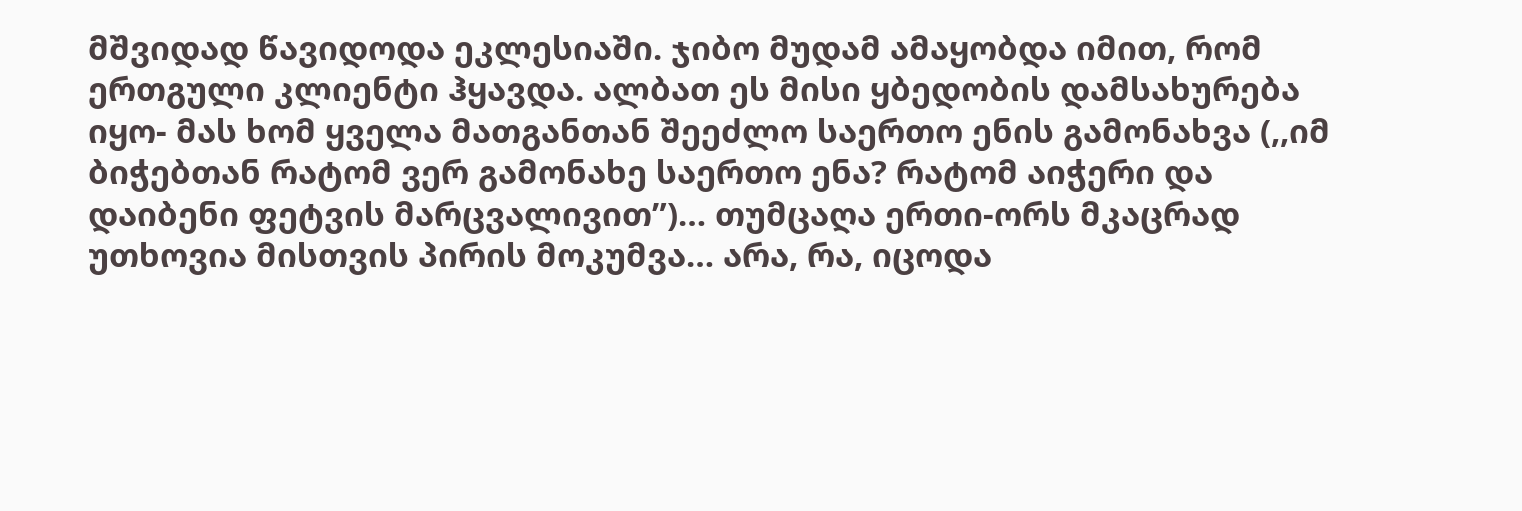მშვიდად წავიდოდა ეკლესიაში. ჯიბო მუდამ ამაყობდა იმით, რომ ერთგული კლიენტი ჰყავდა. ალბათ ეს მისი ყბედობის დამსახურება იყო- მას ხომ ყველა მათგანთან შეეძლო საერთო ენის გამონახვა (,,იმ ბიჭებთან რატომ ვერ გამონახე საერთო ენა? რატომ აიჭერი და დაიბენი ფეტვის მარცვალივით”)… თუმცაღა ერთი-ორს მკაცრად უთხოვია მისთვის პირის მოკუმვა… არა, რა, იცოდა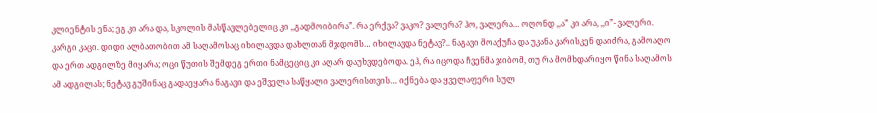კლიენტის ენა; ეგ კი არა და, სკოლის მასწავლებელიც კი ,,გადმოიბირა”. რა ერქვა? ვაკო? ვალერა? ჰო, ვალერა… ოღონდ ,,ა” კი არა, ,,ი”- ვალერი. კარგი კაცი. დიდი ალბათობით ამ საღამოსაც იხილავდა დახლთან მჯდომს… იხილავდა ნეტავ?.. ნაგავი მოაქუჩა და უკანა კარისკენ დაიძრა, გამოაღო და ერთ ადგილზე მიყარა; ოცი წუთის შემდეგ ერთი ნამცეციც კი აღარ დაუხვდებოდა. ეჰ, რა იცოდა ჩვენმა ჯიბომ, თუ რა მომხდარიყო წინა საღამოს ამ ადგილას; ნეტავ გუშინაც გადაეყარა ნაგავი და ეშველა საწყალი ვალერისთვის… იქნება და ყველაფერი სულ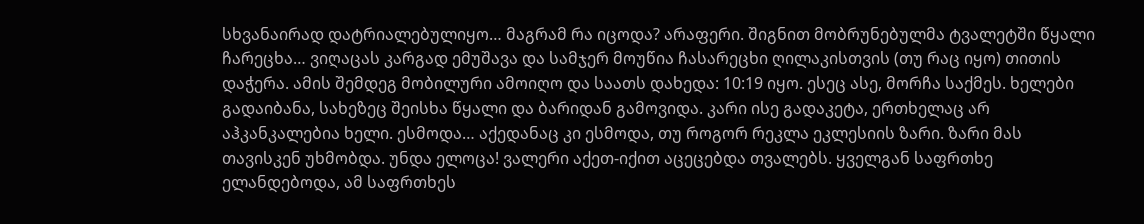სხვანაირად დატრიალებულიყო… მაგრამ რა იცოდა? არაფერი. შიგნით მობრუნებულმა ტვალეტში წყალი ჩარეცხა… ვიღაცას კარგად ემუშავა და სამჯერ მოუწია ჩასარეცხი ღილაკისთვის (თუ რაც იყო) თითის დაჭერა. ამის შემდეგ მობილური ამოიღო და საათს დახედა: 10:19 იყო. ესეც ასე, მორჩა საქმეს. ხელები გადაიბანა, სახეზეც შეისხა წყალი და ბარიდან გამოვიდა. კარი ისე გადაკეტა, ერთხელაც არ აჰკანკალებია ხელი. ესმოდა… აქედანაც კი ესმოდა, თუ როგორ რეკლა ეკლესიის ზარი. ზარი მას თავისკენ უხმობდა. უნდა ელოცა! ვალერი აქეთ-იქით აცეცებდა თვალებს. ყველგან საფრთხე ელანდებოდა, ამ საფრთხეს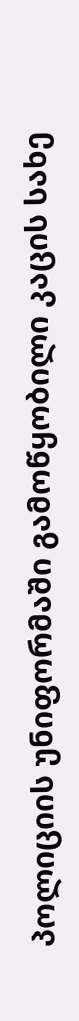პოლიციის უნიფორმაში გამოწყობილი კაცის სახე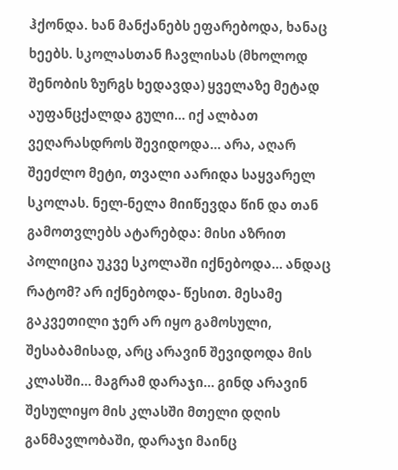ჰქონდა. ხან მანქანებს ეფარებოდა, ხანაც ხეებს. სკოლასთან ჩავლისას (მხოლოდ შენობის ზურგს ხედავდა) ყველაზე მეტად აუფანცქალდა გული… იქ ალბათ ვეღარასდროს შევიდოდა… არა, აღარ შეეძლო მეტი, თვალი აარიდა საყვარელ სკოლას. ნელ-ნელა მიიწევდა წინ და თან გამოთვლებს ატარებდა: მისი აზრით პოლიცია უკვე სკოლაში იქნებოდა… ანდაც რატომ? არ იქნებოდა- წესით. მესამე გაკვეთილი ჯერ არ იყო გამოსული, შესაბამისად, არც არავინ შევიდოდა მის კლასში… მაგრამ დარაჯი… გინდ არავინ შესულიყო მის კლასში მთელი დღის განმავლობაში, დარაჯი მაინც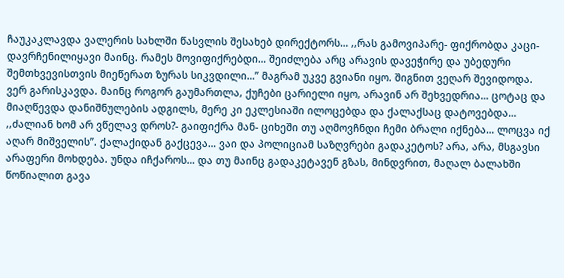ჩაუკაკლავდა ვალერის სახლში წასვლის შესახებ დირექტორს… ,,რას გამოვიპარე- ფიქრობდა კაცი- დავრჩენილიყავი მაინც. რამეს მოვიფიქრებდი… შეიძლება არც არავის დავეჭირე და უბედური შემთხვევისთვის მიეწერათ ზურას სიკვდილი…” მაგრამ უკვე გვიანი იყო. შიგნით ვეღარ შევიდოდა. ვერ გარისკავდა. მაინც როგორ გაუმართლა, ქუჩები ცარიელი იყო, არავინ არ შეხვედრია… ცოტაც და მიაღწევდა დანიშნულების ადგილს, მერე კი ეკლესიაში ილოცებდა და ქალაქსაც დატოვებდა… ,,ძალიან ხომ არ ვწელავ დროს?- გაიფიქრა მან- ციხეში თუ აღმოვჩნდი ჩემი ბრალი იქნება… ლოცვა იქ აღარ მიშველის”. ქალაქიდან გაქცევა… ვაი და პოლიციამ საზღვრები გადაკეტოს? არა, არა, მსგავსი არაფერი მოხდება. უნდა იჩქაროს… და თუ მაინც გადაკეტავენ გზას, მინდვრით, მაღალ ბალახში წოწიალით გავა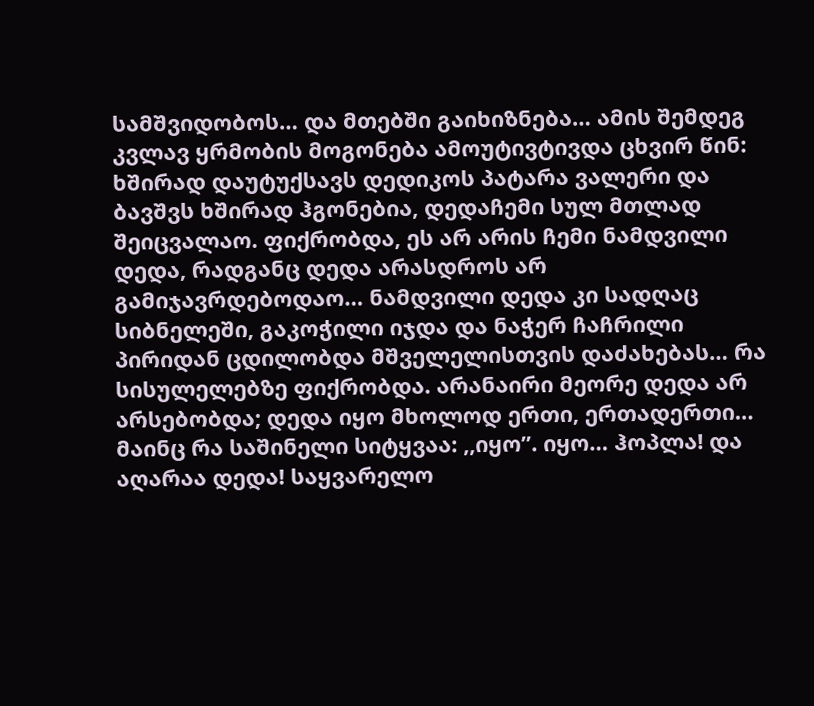სამშვიდობოს… და მთებში გაიხიზნება… ამის შემდეგ კვლავ ყრმობის მოგონება ამოუტივტივდა ცხვირ წინ: ხშირად დაუტუქსავს დედიკოს პატარა ვალერი და ბავშვს ხშირად ჰგონებია, დედაჩემი სულ მთლად შეიცვალაო. ფიქრობდა, ეს არ არის ჩემი ნამდვილი დედა, რადგანც დედა არასდროს არ გამიჯავრდებოდაო… ნამდვილი დედა კი სადღაც სიბნელეში, გაკოჭილი იჯდა და ნაჭერ ჩაჩრილი პირიდან ცდილობდა მშველელისთვის დაძახებას… რა სისულელებზე ფიქრობდა. არანაირი მეორე დედა არ არსებობდა; დედა იყო მხოლოდ ერთი, ერთადერთი… მაინც რა საშინელი სიტყვაა: ,,იყო”. იყო… ჰოპლა! და აღარაა დედა! საყვარელო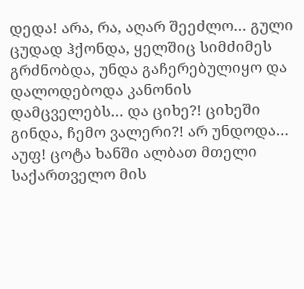დედა! არა, რა, აღარ შეეძლო… გული ცუდად ჰქონდა, ყელშიც სიმძიმეს გრძნობდა, უნდა გაჩერებულიყო და დალოდებოდა კანონის დამცველებს… და ციხე?! ციხეში გინდა, ჩემო ვალერი?! არ უნდოდა… აუფ! ცოტა ხანში ალბათ მთელი საქართველო მის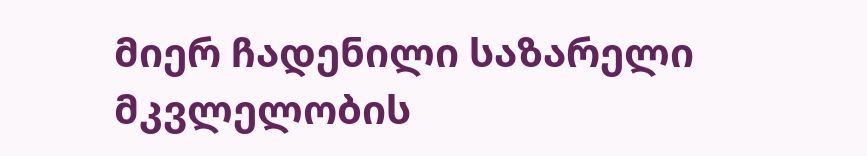მიერ ჩადენილი საზარელი მკვლელობის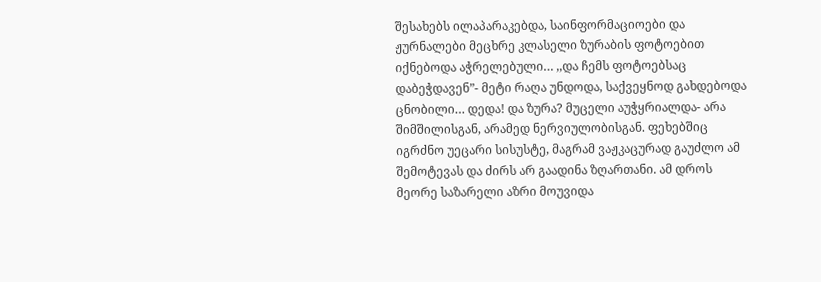შესახებს ილაპარაკებდა, საინფორმაციოები და ჟურნალები მეცხრე კლასელი ზურაბის ფოტოებით იქნებოდა აჭრელებული… ,,და ჩემს ფოტოებსაც დაბეჭდავენ”- მეტი რაღა უნდოდა, საქვეყნოდ გახდებოდა ცნობილი… დედა! და ზურა? მუცელი აუჭყრიალდა- არა შიმშილისგან, არამედ ნერვიულობისგან. ფეხებშიც იგრძნო უეცარი სისუსტე, მაგრამ ვაჟკაცურად გაუძლო ამ შემოტევას და ძირს არ გაადინა ზღართანი. ამ დროს მეორე საზარელი აზრი მოუვიდა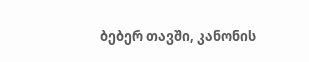ბებერ თავში, კანონის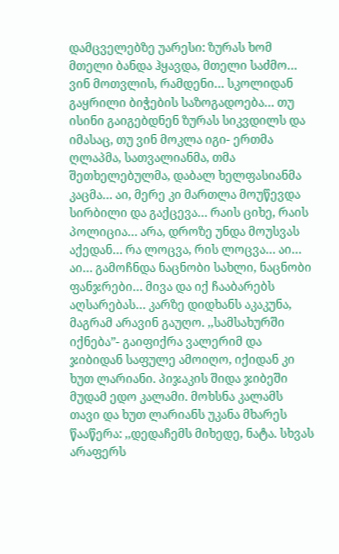დამცველებზე უარესი: ზურას ხომ მთელი ბანდა ჰყავდა, მთელი საძმო… ვინ მოთვლის, რამდენი… სკოლიდან გაყრილი ბიჭების საზოგადოება… თუ ისინი გაიგებდნენ ზურას სიკვდილს და იმასაც, თუ ვინ მოკლა იგი- ერთმა ღლაპმა, სათვალიანმა, თმა შეთხელებულმა, დაბალ ხელფასიანმა კაცმა… აი, მერე კი მართლა მოუწევდა სირბილი და გაქცევა… რაის ციხე, რაის პოლიცია… არა, დროზე უნდა მოუსვას აქედან… რა ლოცვა, რის ლოცვა… აი… აი… გამოჩნდა ნაცნობი სახლი, ნაცნობი ფანჯრები… მივა და იქ ჩააბარებს აღსარებას… კარზე დიდხანს აკაკუნა, მაგრამ არავინ გაუღო. ,,სამსახურში იქნება”- გაიფიქრა ვალერიმ და ჯიბიდან საფულე ამოიღო, იქიდან კი ხუთ ლარიანი. პიჯაკის შიდა ჯიბეში მუდამ ედო კალამი. მოხსნა კალამს თავი და ხუთ ლარიანს უკანა მხარეს წააწერა: ,,დედაჩემს მიხედე, ნატა. სხვას არაფერს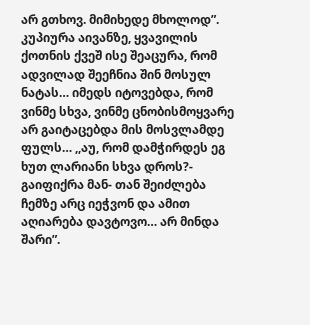არ გთხოვ. მიმიხედე მხოლოდ”. კუპიურა აივანზე, ყვავილის ქოთნის ქვეშ ისე შეაცურა, რომ ადვილად შეეჩნია შინ მოსულ ნატას… იმედს იტოვებდა, რომ ვინმე სხვა, ვინმე ცნობისმოყვარე არ გაიტაცებდა მის მოსვლამდე ფულს… ,,აუ, რომ დამჭირდეს ეგ ხუთ ლარიანი სხვა დროს?- გაიფიქრა მან- თან შეიძლება ჩემზე არც იეჭვონ და ამით აღიარება დავტოვო… არ მინდა შარი”.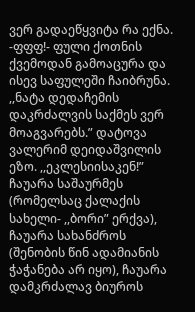ვერ გადაეწყვიტა რა ექნა. -ფფფ!- ფული ქოთნის ქვემოდან გამოაცურა და ისევ საფულეში ჩაიბრუნა. ,,ნატა დედაჩემის დაკრძალვის საქმეს ვერ მოაგვარებს.” დატოვა ვალერიმ დეიდაშვილის ეზო. ,,ეკლესიისაკენ!” ჩაუარა საშაურმეს (რომელსაც ქალაქის სახელი- ,,ბორი” ერქვა), ჩაუარა სახანძროს (შენობის წინ ადამიანის ჭაჭანება არ იყო), ჩაუარა დამკრძალავ ბიუროს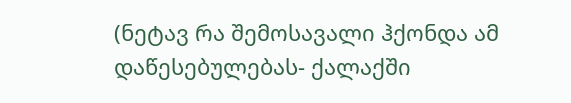(ნეტავ რა შემოსავალი ჰქონდა ამ დაწესებულებას- ქალაქში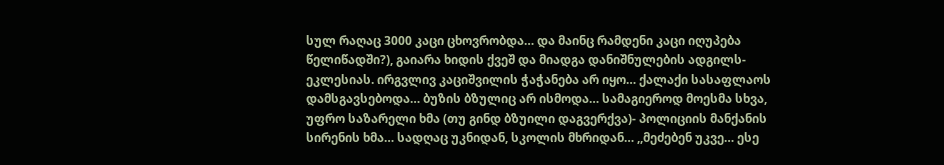სულ რაღაც 3000 კაცი ცხოვრობდა… და მაინც რამდენი კაცი იღუპება წელიწადში?), გაიარა ხიდის ქვეშ და მიადგა დანიშნულების ადგილს- ეკლესიას. ირგვლივ კაციშვილის ჭაჭანება არ იყო… ქალაქი სასაფლაოს დამსგავსებოდა… ბუზის ბზულიც არ ისმოდა… სამაგიეროდ მოესმა სხვა, უფრო საზარელი ხმა (თუ გინდ ბზუილი დაგვერქვა)- პოლიციის მანქანის სირენის ხმა… სადღაც უკნიდან, სკოლის მხრიდან… ,,მეძებენ უკვე… ესე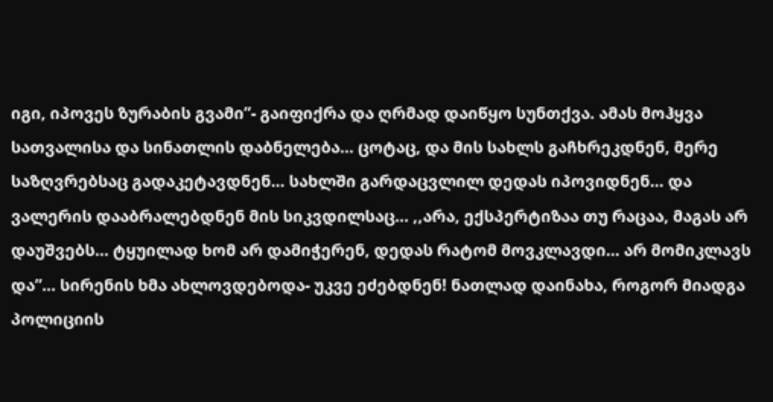იგი, იპოვეს ზურაბის გვამი”- გაიფიქრა და ღრმად დაიწყო სუნთქვა. ამას მოჰყვა სათვალისა და სინათლის დაბნელება… ცოტაც, და მის სახლს გაჩხრეკდნენ, მერე საზღვრებსაც გადაკეტავდნენ… სახლში გარდაცვლილ დედას იპოვიდნენ… და ვალერის დააბრალებდნენ მის სიკვდილსაც… ,,არა, ექსპერტიზაა თუ რაცაა, მაგას არ დაუშვებს… ტყუილად ხომ არ დამიჭერენ, დედას რატომ მოვკლავდი… არ მომიკლავს და”… სირენის ხმა ახლოვდებოდა- უკვე ეძებდნენ! ნათლად დაინახა, როგორ მიადგა პოლიციის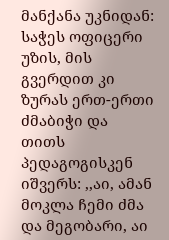მანქანა უკნიდან: საჭეს ოფიცერი უზის, მის გვერდით კი ზურას ერთ-ერთი ძმაბიჭი და თითს პედაგოგისკენ იშვერს: ,,აი, ამან მოკლა ჩემი ძმა და მეგობარი, აი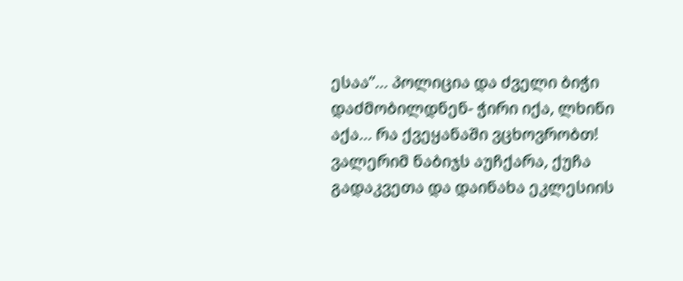ესაა”… პოლიცია და ძველი ბიჭი დაძმობილდნენ- ჭირი იქა, ლხინი აქა… რა ქვეყანაში ვცხოვრობთ! ვალერიმ ნაბიჯს აუჩქარა, ქუჩა გადაკვეთა და დაინახა ეკლესიის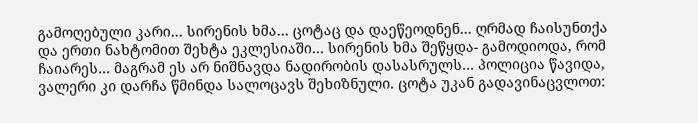გამოღებული კარი… სირენის ხმა… ცოტაც და დაეწეოდნენ… ღრმად ჩაისუნთქა და ერთი ნახტომით შეხტა ეკლესიაში… სირენის ხმა შეწყდა- გამოდიოდა, რომ ჩაიარეს… მაგრამ ეს არ ნიშნავდა ნადირობის დასასრულს… პოლიცია წავიდა, ვალერი კი დარჩა წმინდა სალოცავს შეხიზნული. ცოტა უკან გადავინაცვლოთ: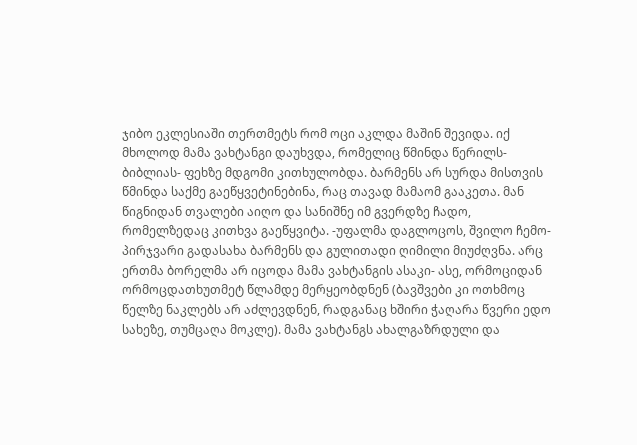ჯიბო ეკლესიაში თერთმეტს რომ ოცი აკლდა მაშინ შევიდა. იქ მხოლოდ მამა ვახტანგი დაუხვდა, რომელიც წმინდა წერილს- ბიბლიას- ფეხზე მდგომი კითხულობდა. ბარმენს არ სურდა მისთვის წმინდა საქმე გაეწყვეტინებინა, რაც თავად მამაომ გააკეთა. მან წიგნიდან თვალები აიღო და სანიშნე იმ გვერდზე ჩადო, რომელზედაც კითხვა გაეწყვიტა. -უფალმა დაგლოცოს, შვილო ჩემო- პირჯვარი გადასახა ბარმენს და გულითადი ღიმილი მიუძღვნა. არც ერთმა ბორელმა არ იცოდა მამა ვახტანგის ასაკი- ასე, ორმოციდან ორმოცდათხუთმეტ წლამდე მერყეობდნენ (ბავშვები კი ოთხმოც წელზე ნაკლებს არ აძლევდნენ, რადგანაც ხშირი ჭაღარა წვერი ედო სახეზე, თუმცაღა მოკლე). მამა ვახტანგს ახალგაზრდული და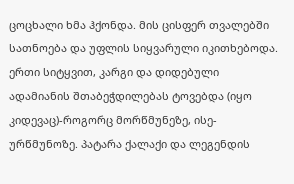ცოცხალი ხმა ჰქონდა. მის ცისფერ თვალებში სათნოება და უფლის სიყვარული იკითხებოდა. ერთი სიტყვით, კარგი და დიდებული ადამიანის შთაბეჭდილებას ტოვებდა (იყო კიდევაც)-როგორც მორწმუნეზე, ისე- ურწმუნოზე. პატარა ქალაქი და ლეგენდის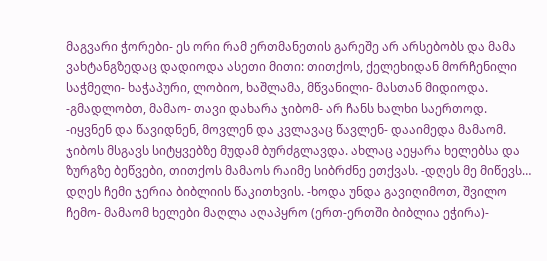მაგვარი ჭორები- ეს ორი რამ ერთმანეთის გარეშე არ არსებობს და მამა ვახტანგზედაც დადიოდა ასეთი მითი: თითქოს, ქელეხიდან მორჩენილი საჭმელი- ხაჭაპური, ლობიო, ხაშლამა, მწვანილი- მასთან მიდიოდა. -გმადლობთ, მამაო- თავი დახარა ჯიბომ- არ ჩანს ხალხი საერთოდ. -იყვნენ და წავიდნენ, მოვლენ და კვლავაც წავლენ- დააიმედა მამაომ. ჯიბოს მსგავს სიტყვებზე მუდამ ბურძგლავდა. ახლაც აეყარა ხელებსა და ზურგზე ბეწვები, თითქოს მამაოს რაიმე სიბრძნე ეთქვას. -დღეს მე მიწევს… დღეს ჩემი ჯერია ბიბლიის წაკითხვის. -ხოდა უნდა გავიღიმოთ, შვილო ჩემო- მამაომ ხელები მაღლა აღაპყრო (ერთ-ერთში ბიბლია ეჭირა)-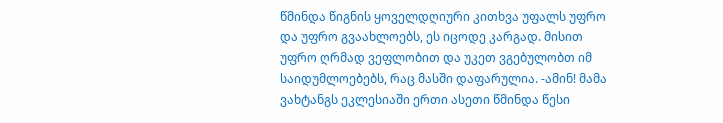წმინდა წიგნის ყოველდღიური კითხვა უფალს უფრო და უფრო გვაახლოებს, ეს იცოდე კარგად. მისით უფრო ღრმად ვეფლობით და უკეთ ვგებულობთ იმ საიდუმლოებებს, რაც მასში დაფარულია. -ამინ! მამა ვახტანგს ეკლესიაში ერთი ასეთი წმინდა წესი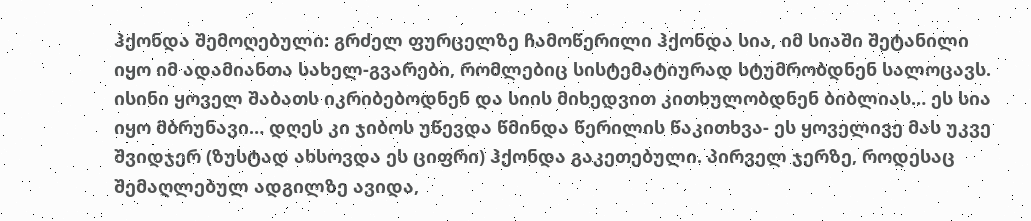ჰქონდა შემოღებული: გრძელ ფურცელზე ჩამოწერილი ჰქონდა სია, იმ სიაში შეტანილი იყო იმ ადამიანთა სახელ-გვარები, რომლებიც სისტემატიურად სტუმრობდნენ სალოცავს. ისინი ყოველ შაბათს იკრიბებოდნენ და სიის მიხედვით კითხულობდნენ ბიბლიას… ეს სია იყო მბრუნავი… დღეს კი ჯიბოს უწევდა წმინდა წერილის წაკითხვა- ეს ყოველივე მას უკვე შვიდჯერ (ზუსტად ახსოვდა ეს ციფრი) ჰქონდა გაკეთებული. პირველ ჯერზე, როდესაც შემაღლებულ ადგილზე ავიდა,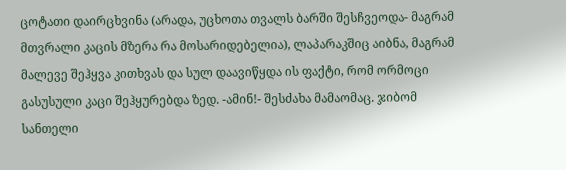ცოტათი დაირცხვინა (არადა, უცხოთა თვალს ბარში შესჩვეოდა- მაგრამ მთვრალი კაცის მზერა რა მოსარიდებელია), ლაპარაკშიც აიბნა, მაგრამ მალევე შეჰყვა კითხვას და სულ დაავიწყდა ის ფაქტი, რომ ორმოცი გასუსული კაცი შეჰყურებდა ზედ. -ამინ!- შესძახა მამაომაც. ჯიბომ სანთელი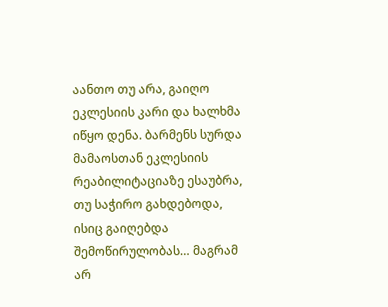აანთო თუ არა, გაიღო ეკლესიის კარი და ხალხმა იწყო დენა. ბარმენს სურდა მამაოსთან ეკლესიის რეაბილიტაციაზე ესაუბრა, თუ საჭირო გახდებოდა, ისიც გაიღებდა შემოწირულობას… მაგრამ არ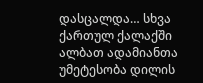დასცალდა… სხვა ქართულ ქალაქში ალბათ ადამიანთა უმეტესობა დილის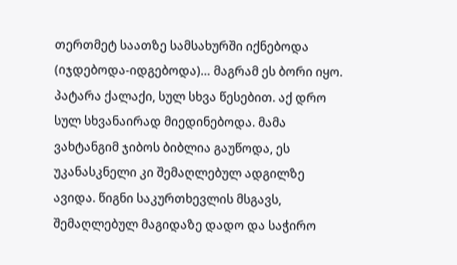თერთმეტ საათზე სამსახურში იქნებოდა (იჯდებოდა-იდგებოდა)… მაგრამ ეს ბორი იყო. პატარა ქალაქი, სულ სხვა წესებით. აქ დრო სულ სხვანაირად მიედინებოდა. მამა ვახტანგიმ ჯიბოს ბიბლია გაუწოდა, ეს უკანასკნელი კი შემაღლებულ ადგილზე ავიდა. წიგნი საკურთხევლის მსგავს, შემაღლებულ მაგიდაზე დადო და საჭირო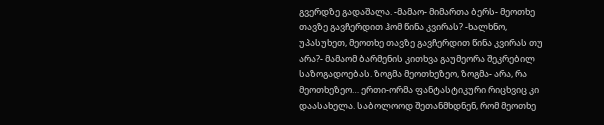გვერდზე გადაშალა. -მამაო- მიმართა ბერს- მეოთხე თავზე გავჩერდით ჰომ წინა კვირას? -ხალხნო, უპასუხეთ, მეოთხე თავზე გავჩერდით წინა კვირას თუ არა?- მამაომ ბარმენის კითხვა გაუმეორა შეკრებილ საზოგადოებას. ზოგმა მეოთხეზეო, ზოგმა- არა, რა მეოთხეზეო… ერთი-ორმა ფანტასტიკური რიცხვიც კი დაასახელა. საბოლოოდ შეთანმხდნენ, რომ მეოთხე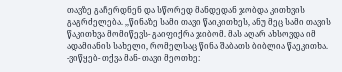თავზე გაჩერდნენ და სწორედ მანდედან ჯობდა კითხვის გაგრძელება. ,,წინაზე სამი თავი წაიკითხეს, ანუ მეც სამი თავის წაკითხვა მომიწევს- გაიფიქრა ჯიბომ. მას აღარ ახსოვდა იმ ადამიანის სახელი, რომელსაც წინა შაბათს ბიბლია წაეკითხა. -ვიწყებ- თქვა მან- თავი მეოთხე: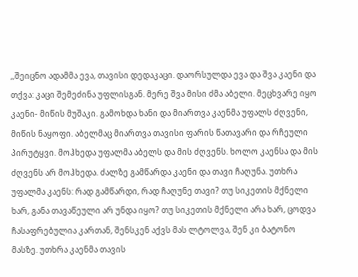,,შეიცნო ადამმა ევა, თავისი დედაკაცი. დაორსულდა ევა და შვა კაენი და თქვა: კაცი შემეძინა უფლისგან. მერე შვა მისი ძმა აბელი. მეცხვარე იყო კაენი- მიწის მუშაკი. გამოხდა ხანი და მიართვა კაენმა უფალს ძღვენი, მიწის ნაყოფი. აბელმაც მიართვა თავისი ფარის წათავარი და რჩეული პირუტყვი. მოჰხედა უფალმა აბელს და მის ძღვენს. ხოლო კაენსა და მის ძღვენს არ მოჰხედა. ძალზე გამწარდა კაენი და თავი ჩაღუნა. უთხრა უფალმა კაენს: რად გამწარდი, რად ჩაღუნე თავი? თუ სიკეთის მქნელი ხარ, განა თავაწეული არ უნდა იყო? თუ სიკეთის მქნელი არა ხარ, ცოდვა ჩასაფრებულია კართან, შენსკენ აქვს მას ლტოლვა, შენ კი ბატონო მასზე. უთხრა კაენმა თავის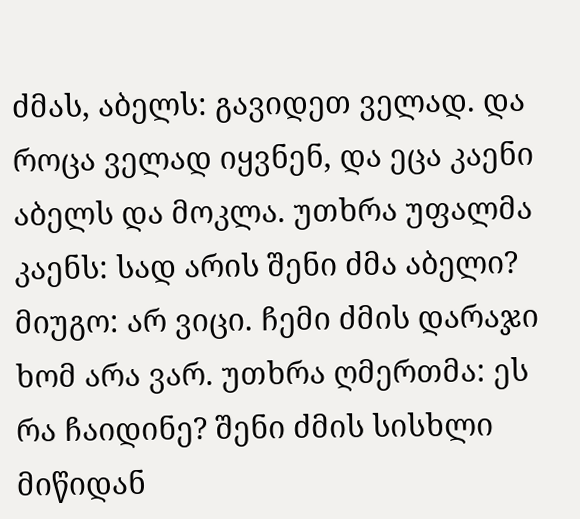ძმას, აბელს: გავიდეთ ველად. და როცა ველად იყვნენ, და ეცა კაენი აბელს და მოკლა. უთხრა უფალმა კაენს: სად არის შენი ძმა აბელი? მიუგო: არ ვიცი. ჩემი ძმის დარაჯი ხომ არა ვარ. უთხრა ღმერთმა: ეს რა ჩაიდინე? შენი ძმის სისხლი მიწიდან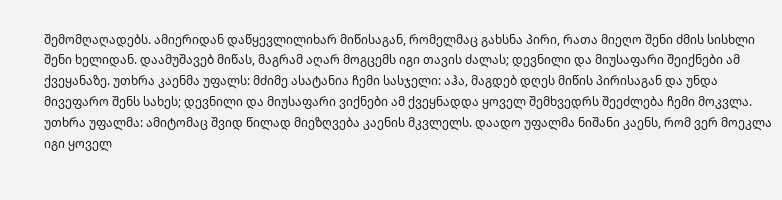შემომღაღადებს. ამიერიდან დაწყევლილიხარ მიწისაგან, რომელმაც გახსნა პირი, რათა მიეღო შენი ძმის სისხლი შენი ხელიდან. დაამუშავებ მიწას, მაგრამ აღარ მოგცემს იგი თავის ძალას; დევნილი და მიუსაფარი შეიქნები ამ ქვეყანაზე. უთხრა კაენმა უფალს: მძიმე ასატანია ჩემი სასჯელი: აჰა, მაგდებ დღეს მიწის პირისაგან და უნდა მივეფარო შენს სახეს; დევნილი და მიუსაფარი ვიქნები ამ ქვეყნადდა ყოველ შემხვედრს შეეძლება ჩემი მოკვლა. უთხრა უფალმა: ამიტომაც შვიდ წილად მიეზღვება კაენის მკვლელს. დაადო უფალმა ნიშანი კაენს, რომ ვერ მოეკლა იგი ყოველ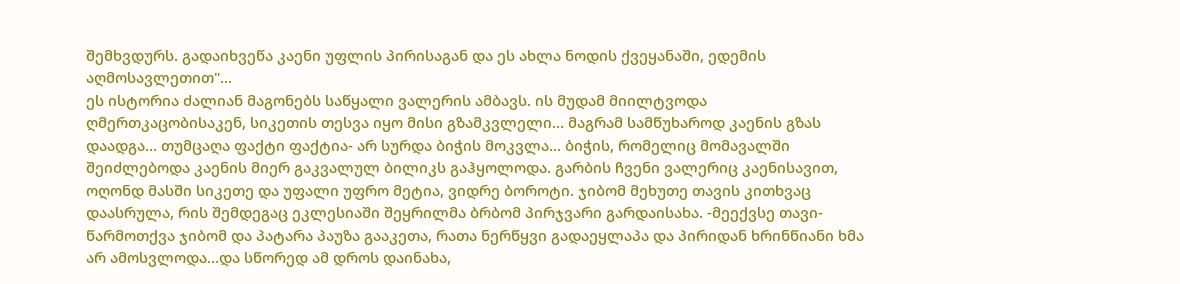შემხვდურს. გადაიხვეწა კაენი უფლის პირისაგან და ეს ახლა ნოდის ქვეყანაში, ედემის აღმოსავლეთით"…
ეს ისტორია ძალიან მაგონებს საწყალი ვალერის ამბავს. ის მუდამ მიილტვოდა ღმერთკაცობისაკენ, სიკეთის თესვა იყო მისი გზამკვლელი… მაგრამ სამწუხაროდ კაენის გზას დაადგა… თუმცაღა ფაქტი ფაქტია- არ სურდა ბიჭის მოკვლა… ბიჭის, რომელიც მომავალში შეიძლებოდა კაენის მიერ გაკვალულ ბილიკს გაჰყოლოდა. გარბის ჩვენი ვალერიც კაენისავით, ოღონდ მასში სიკეთე და უფალი უფრო მეტია, ვიდრე ბოროტი. ჯიბომ მეხუთე თავის კითხვაც დაასრულა, რის შემდეგაც ეკლესიაში შეყრილმა ბრბომ პირჯვარი გარდაისახა. -მეექვსე თავი- წარმოთქვა ჯიბომ და პატარა პაუზა გააკეთა, რათა ნერწყვი გადაეყლაპა და პირიდან ხრინწიანი ხმა არ ამოსვლოდა…და სწორედ ამ დროს დაინახა,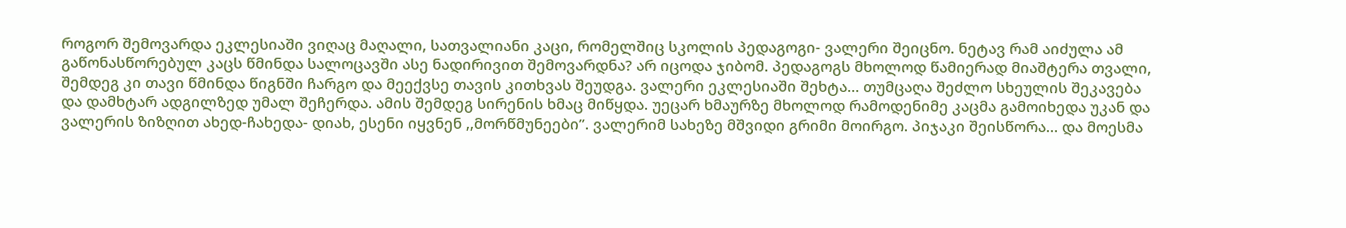როგორ შემოვარდა ეკლესიაში ვიღაც მაღალი, სათვალიანი კაცი, რომელშიც სკოლის პედაგოგი- ვალერი შეიცნო. ნეტავ რამ აიძულა ამ გაწონასწორებულ კაცს წმინდა სალოცავში ასე ნადირივით შემოვარდნა? არ იცოდა ჯიბომ. პედაგოგს მხოლოდ წამიერად მიაშტერა თვალი, შემდეგ კი თავი წმინდა წიგნში ჩარგო და მეექვსე თავის კითხვას შეუდგა. ვალერი ეკლესიაში შეხტა… თუმცაღა შეძლო სხეულის შეკავება და დამხტარ ადგილზედ უმალ შეჩერდა. ამის შემდეგ სირენის ხმაც მიწყდა. უეცარ ხმაურზე მხოლოდ რამოდენიმე კაცმა გამოიხედა უკან და ვალერის ზიზღით ახედ-ჩახედა- დიახ, ესენი იყვნენ ,,მორწმუნეები”. ვალერიმ სახეზე მშვიდი გრიმი მოირგო. პიჯაკი შეისწორა… და მოესმა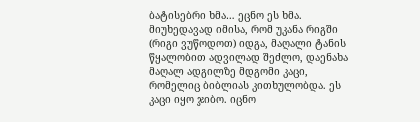ბატისებრი ხმა… ეცნო ეს ხმა. მიუხედავად იმისა, რომ უკანა რიგში (რიგი ვუწოდოთ) იდგა, მაღალი ტანის წყალობით ადვილად შეძლო, დაენახა მაღალ ადგილზე მდგომი კაცი, რომელიც ბიბლიას კითხულობდა. ეს კაცი იყო ჯიბო. იცნო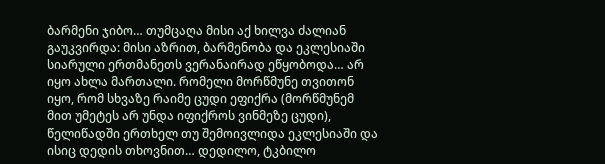ბარმენი ჯიბო… თუმცაღა მისი აქ ხილვა ძალიან გაუკვირდა: მისი აზრით, ბარმენობა და ეკლესიაში სიარული ერთმანეთს ვერანაირად ეწყობოდა… არ იყო ახლა მართალი. რომელი მორწმუნე თვითონ იყო, რომ სხვაზე რაიმე ცუდი ეფიქრა (მორწმუნემ მით უმეტეს არ უნდა იფიქროს ვინმეზე ცუდი), წელიწადში ერთხელ თუ შემოივლიდა ეკლესიაში და ისიც დედის თხოვნით… დედილო, ტკბილო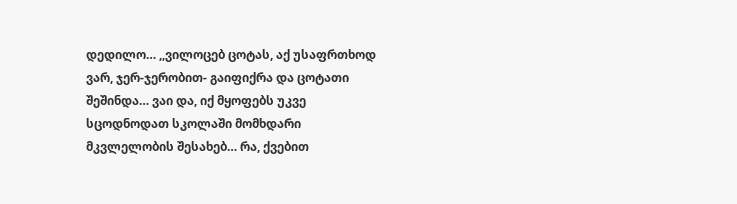დედილო… ,,ვილოცებ ცოტას, აქ უსაფრთხოდ ვარ, ჯერ-ჯერობით- გაიფიქრა და ცოტათი შეშინდა… ვაი და, იქ მყოფებს უკვე სცოდნოდათ სკოლაში მომხდარი მკვლელობის შესახებ… რა, ქვებით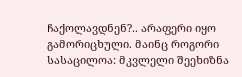ჩაქოლავდნენ?.. არაფერი იყო გამორიცხული. მაინც როგორი სასაცილოა: მკვლელი შეეხიზნა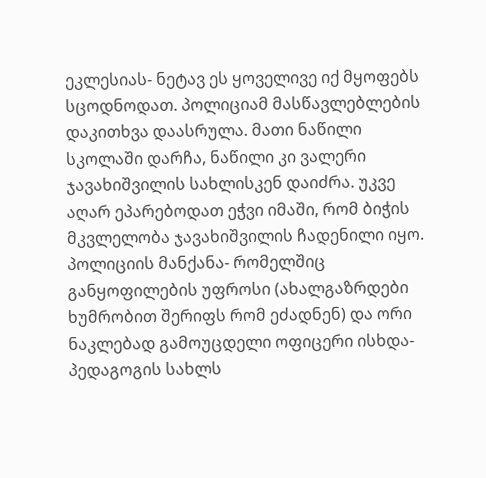ეკლესიას- ნეტავ ეს ყოველივე იქ მყოფებს სცოდნოდათ. პოლიციამ მასწავლებლების დაკითხვა დაასრულა. მათი ნაწილი სკოლაში დარჩა, ნაწილი კი ვალერი ჯავახიშვილის სახლისკენ დაიძრა. უკვე აღარ ეპარებოდათ ეჭვი იმაში, რომ ბიჭის მკვლელობა ჯავახიშვილის ჩადენილი იყო. პოლიციის მანქანა- რომელშიც განყოფილების უფროსი (ახალგაზრდები ხუმრობით შერიფს რომ ეძადნენ) და ორი ნაკლებად გამოუცდელი ოფიცერი ისხდა- პედაგოგის სახლს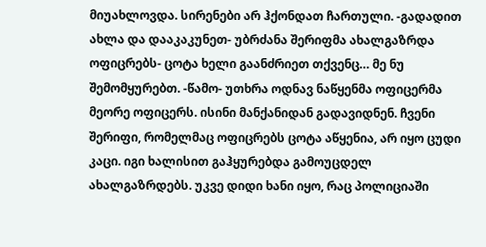მიუახლოვდა. სირენები არ ჰქონდათ ჩართული. -გადადით ახლა და დააკაკუნეთ- უბრძანა შერიფმა ახალგაზრდა ოფიცრებს- ცოტა ხელი გაანძრიეთ თქვენც… მე ნუ შემომყურებთ. -წამო- უთხრა ოდნავ ნაწყენმა ოფიცერმა მეორე ოფიცერს. ისინი მანქანიდან გადავიდნენ. ჩვენი შერიფი, რომელმაც ოფიცრებს ცოტა აწყენია, არ იყო ცუდი კაცი. იგი ხალისით გაჰყურებდა გამოუცდელ ახალგაზრდებს. უკვე დიდი ხანი იყო, რაც პოლიციაში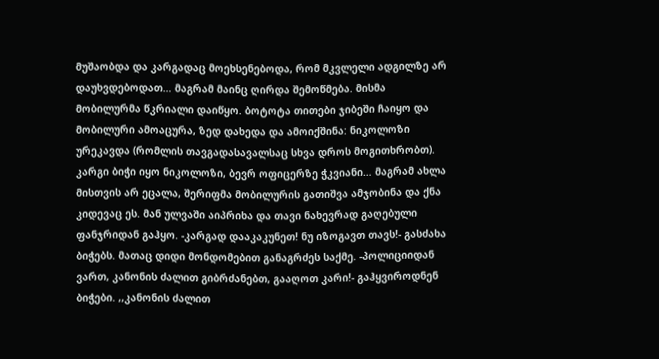მუშაობდა და კარგადაც მოეხსენებოდა, რომ მკვლელი ადგილზე არ დაუხვდებოდათ… მაგრამ მაინც ღირდა შემოწმება. მისმა მობილურმა წკრიალი დაიწყო. ბოტოტა თითები ჯიბეში ჩაიყო და მობილური ამოაცურა, ზედ დახედა და ამოიქშინა: ნიკოლოზი ურეკავდა (რომლის თავგადასავალსაც სხვა დროს მოგითხრობთ). კარგი ბიჭი იყო ნიკოლოზი, ბევრ ოფიცერზე ჭკვიანი… მაგრამ ახლა მისთვის არ ეცალა, შერიფმა მობილურის გათიშვა ამჯობინა და ქნა კიდევაც ეს. მან ულვაში აიპრიხა და თავი ნახევრად გაღებული ფანჯრიდან გაჰყო. -კარგად დააკაკუნეთ! ნუ იზოგავთ თავს!- გასძახა ბიჭებს. მათაც დიდი მონდომებით განაგრძეს საქმე. -პოლიციიდან ვართ, კანონის ძალით გიბრძანებთ, გააღოთ კარი!- გაჰყვიროდნენ ბიჭები. ,,კანონის ძალით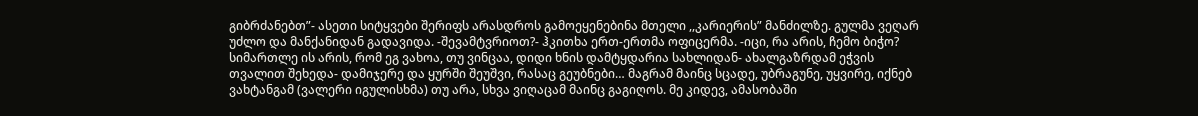გიბრძანებთ”- ასეთი სიტყვები შერიფს არასდროს გამოეყენებინა მთელი ,,კარიერის” მანძილზე. გულმა ვეღარ უძლო და მანქანიდან გადავიდა. -შევამტვრიოთ?- ჰკითხა ერთ-ერთმა ოფიცერმა. -იცი, რა არის, ჩემო ბიჭო? სიმართლე ის არის, რომ ეგ ვახოა, თუ ვინცაა, დიდი ხნის დამტყდარია სახლიდან- ახალგაზრდამ ეჭვის თვალით შეხედა- დამიჯერე და ყურში შეუშვი, რასაც გეუბნები… მაგრამ მაინც სცადე, უბრაგუნე, უყვირე, იქნებ ვახტანგამ (ვალერი იგულისხმა) თუ არა, სხვა ვიღაცამ მაინც გაგიღოს. მე კიდევ, ამასობაში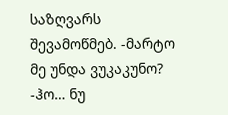საზღვარს შევამოწმებ. -მარტო მე უნდა ვუკაკუნო? -ჰო… ნუ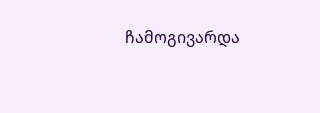ჩამოგივარდა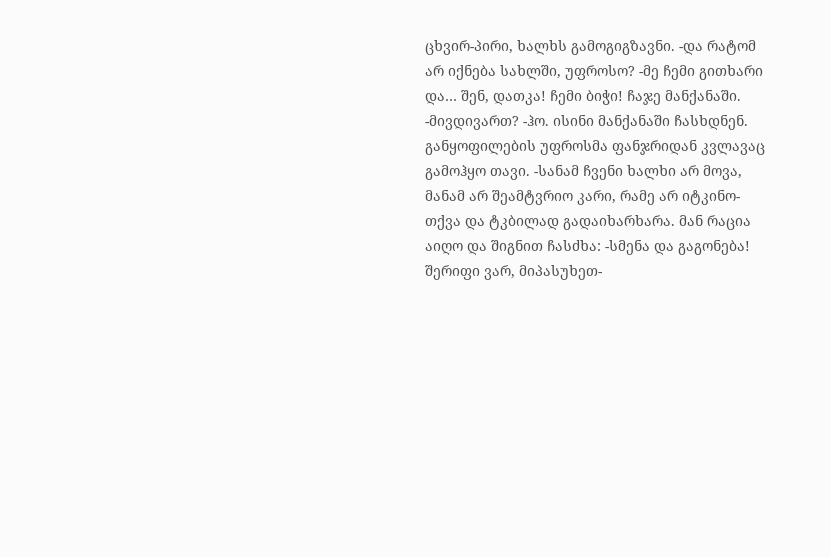ცხვირ-პირი, ხალხს გამოგიგზავნი. -და რატომ არ იქნება სახლში, უფროსო? -მე ჩემი გითხარი და… შენ, დათკა! ჩემი ბიჭი! ჩაჯე მანქანაში. -მივდივართ? -ჰო. ისინი მანქანაში ჩასხდნენ. განყოფილების უფროსმა ფანჯრიდან კვლავაც გამოჰყო თავი. -სანამ ჩვენი ხალხი არ მოვა, მანამ არ შეამტვრიო კარი, რამე არ იტკინო- თქვა და ტკბილად გადაიხარხარა. მან რაცია აიღო და შიგნით ჩასძხა: -სმენა და გაგონება! შერიფი ვარ, მიპასუხეთ-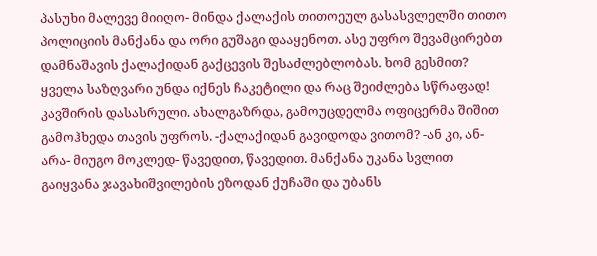პასუხი მალევე მიიღო- მინდა ქალაქის თითოეულ გასასვლელში თითო პოლიციის მანქანა და ორი გუშაგი დააყენოთ. ასე უფრო შევამცირებთ დამნაშავის ქალაქიდან გაქცევის შესაძლებლობას. ხომ გესმით? ყველა საზღვარი უნდა იქნეს ჩაკეტილი და რაც შეიძლება სწრაფად! კავშირის დასასრული. ახალგაზრდა, გამოუცდელმა ოფიცერმა შიშით გამოჰხედა თავის უფროს. -ქალაქიდან გავიდოდა ვითომ? -ან კი, ან- არა- მიუგო მოკლედ- წავედით, წავედით. მანქანა უკანა სვლით გაიყვანა ჯავახიშვილების ეზოდან ქუჩაში და უბანს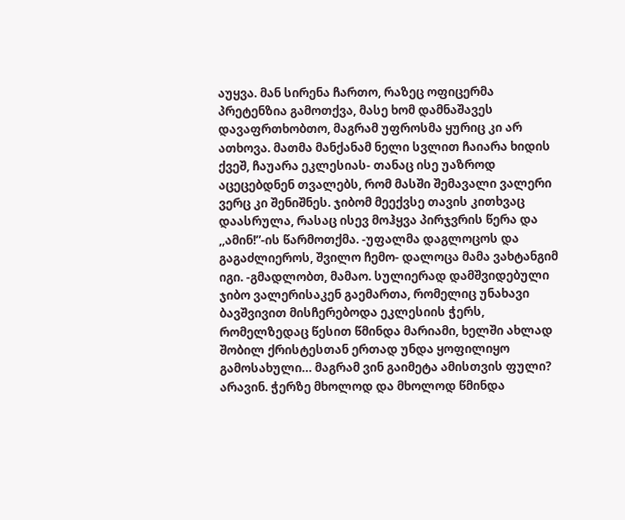აუყვა. მან სირენა ჩართო, რაზეც ოფიცერმა პრეტენზია გამოთქვა, მასე ხომ დამნაშავეს დავაფრთხობთო, მაგრამ უფროსმა ყურიც კი არ ათხოვა. მათმა მანქანამ ნელი სვლით ჩაიარა ხიდის ქვეშ, ჩაუარა ეკლესიას- თანაც ისე უაზროდ აცეცებდნენ თვალებს, რომ მასში შემავალი ვალერი ვერც კი შენიშნეს. ჯიბომ მეექვსე თავის კითხვაც დაასრულა, რასაც ისევ მოჰყვა პირჯვრის წერა და ,,ამინ!”-ის წარმოთქმა. -უფალმა დაგლოცოს და გაგაძლიეროს, შვილო ჩემო- დალოცა მამა ვახტანგიმ იგი. -გმადლობთ, მამაო. სულიერად დამშვიდებული ჯიბო ვალერისაკენ გაემართა, რომელიც უნახავი ბავშვივით მისჩერებოდა ეკლესიის ჭერს, რომელზედაც წესით წმინდა მარიამი, ხელში ახლად შობილ ქრისტესთან ერთად უნდა ყოფილიყო გამოსახული… მაგრამ ვინ გაიმეტა ამისთვის ფული? არავინ. ჭერზე მხოლოდ და მხოლოდ წმინდა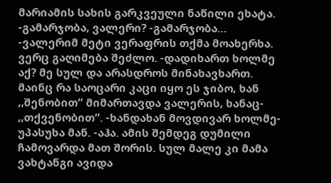მარიამის სახის გარკვეული ნაწილი ეხატა. -გამარჯობა, ვალერი? -გამარჯობა… -ვალერიმ მეტი ვერაფრის თქმა მოახერხა. ვერც გაღიმება შეძლო. -დადიხართ ხოლმე აქ? მე სულ და არასდროს მინახავხართ. მაინც რა საოცარი კაცი იყო ეს ჯიბო, ხან ,,შენობით” მიმართავდა ვალერის, ხანაც- ,,თქვენობით”. -ხანდახან მოვდივარ ხოლმე- უპასუხა მან. -აჰა. ამის შემდეგ დუმილი ჩამოვარდა მათ შორის. სულ მალე კი მამა ვახტანგი ავიდა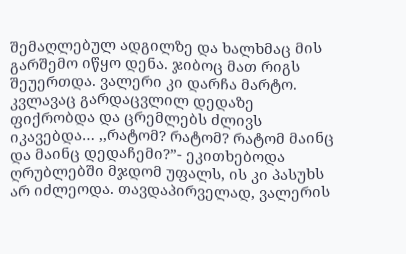შემაღლებულ ადგილზე და ხალხმაც მის გარშემო იწყო დენა. ჯიბოც მათ რიგს შეუერთდა. ვალერი კი დარჩა მარტო. კვლავაც გარდაცვლილ დედაზე ფიქრობდა და ცრემლებს ძლივს იკავებდა… ,,რატომ? რატომ? რატომ მაინც და მაინც დედაჩემი?”- ეკითხებოდა ღრუბლებში მჯდომ უფალს, ის კი პასუხს არ იძლეოდა. თავდაპირველად, ვალერის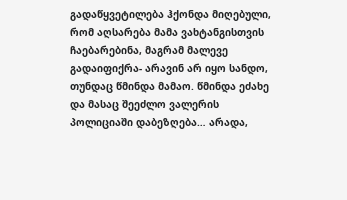გადაწყვეტილება ჰქონდა მიღებული, რომ აღსარება მამა ვახტანგისთვის ჩაებარებინა, მაგრამ მალევე გადაიფიქრა- არავინ არ იყო სანდო, თუნდაც წმინდა მამაო. წმინდა ეძახე და მასაც შეეძლო ვალერის პოლიციაში დაბეზღება… არადა,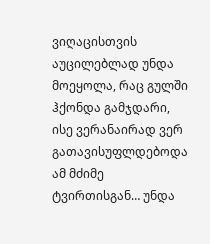ვიღაცისთვის აუცილებლად უნდა მოეყოლა, რაც გულში ჰქონდა გამჯდარი, ისე ვერანაირად ვერ გათავისუფლდებოდა ამ მძიმე ტვირთისგან… უნდა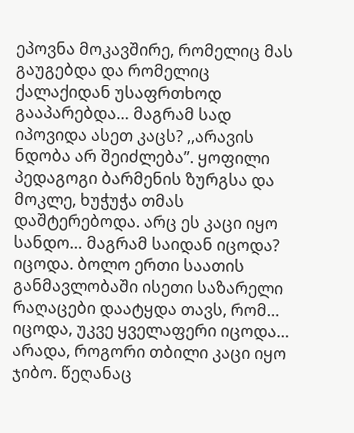ეპოვნა მოკავშირე, რომელიც მას გაუგებდა და რომელიც ქალაქიდან უსაფრთხოდ გააპარებდა… მაგრამ სად იპოვიდა ასეთ კაცს? ,,არავის ნდობა არ შეიძლება”. ყოფილი პედაგოგი ბარმენის ზურგსა და მოკლე, ხუჭუჭა თმას დაშტერებოდა. არც ეს კაცი იყო სანდო… მაგრამ საიდან იცოდა? იცოდა. ბოლო ერთი საათის განმავლობაში ისეთი საზარელი რაღაცები დაატყდა თავს, რომ… იცოდა, უკვე ყველაფერი იცოდა… არადა, როგორი თბილი კაცი იყო ჯიბო. წეღანაც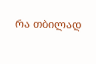რა თბილად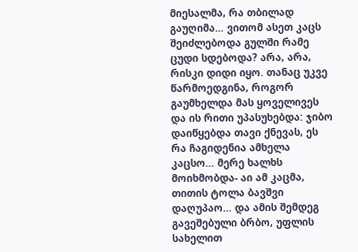მიესალმა, რა თბილად გაუღიმა… ვითომ ასეთ კაცს შეიძლებოდა გულში რამე ცუდი სდებოდა? არა, არა, რისკი დიდი იყო. თანაც უკვე წარმოედგინა, როგორ გაუმხელდა მას ყოველივეს და ის რითი უპასუხებდა: ჯიბო დაიწყებდა თავი ქნევას, ეს რა ჩაგიდენია ამხელა კაცსო… მერე ხალხს მოიხმობდა- აი ამ კაცმა, თითის ტოლა ბავშვი დაღუპაო… და ამის შემდეგ გავეშებული ბრბო, უფლის სახელით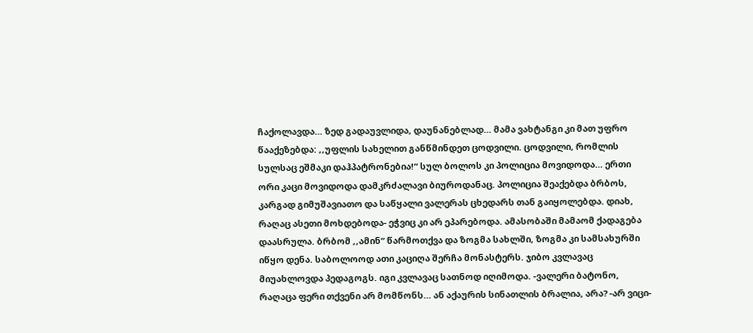ჩაქოლავდა… ზედ გადაუვლიდა, დაუნანებლად… მამა ვახტანგი კი მათ უფრო წააქეზებდა: ,,უფლის სახელით განწმინდეთ ცოდვილი. ცოდვილი, რომლის სულსაც ეშმაკი დაჰპატრონებია!” სულ ბოლოს კი პოლიცია მოვიდოდა… ერთი ორი კაცი მოვიდოდა დამკრძალავი ბიუროდანაც. პოლიცია შეაქებდა ბრბოს, კარგად გიმუშავიათო და საწყალი ვალერას ცხედარს თან გაიყოლებდა. დიახ, რაღაც ასეთი მოხდებოდა- ეჭვიც კი არ ეპარებოდა. ამასობაში მამაომ ქადაგება დაასრულა. ბრბომ ,,ამინ” წარმოთქვა და ზოგმა სახლში, ზოგმა კი სამსახურში იწყო დენა. საბოლოოდ ათი კაციღა შერჩა მონასტერს. ჯიბო კვლავაც მიუახლოვდა პედაგოგს. იგი კვლავაც სათნოდ იღიმოდა. -ვალერი ბატონო, რაღაცა ფერი თქვენი არ მომწონს… ან აქაურის სინათლის ბრალია, არა? -არ ვიცი-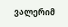ვალერიმ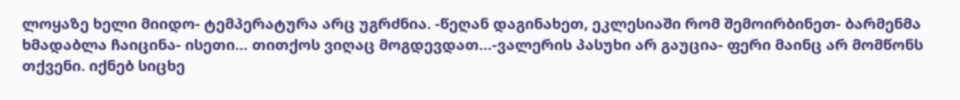ლოყაზე ხელი მიიდო- ტემპერატურა არც უგრძნია. -წეღან დაგინახეთ, ეკლესიაში რომ შემოირბინეთ- ბარმენმა ხმადაბლა ჩაიცინა- ისეთი… თითქოს ვიღაც მოგდევდათ…-ვალერის პასუხი არ გაუცია- ფერი მაინც არ მომწონს თქვენი. იქნებ სიცხე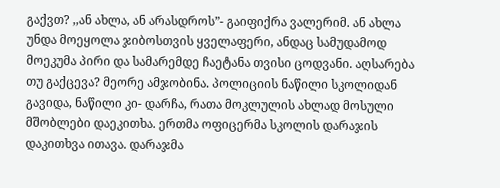გაქვთ? ,,ან ახლა, ან არასდროს”- გაიფიქრა ვალერიმ. ან ახლა უნდა მოეყოლა ჯიბოსთვის ყველაფერი, ანდაც სამუდამოდ მოეკუმა პირი და სამარემდე ჩაეტანა თვისი ცოდვანი. აღსარება თუ გაქცევა? მეორე ამჯობინა. პოლიციის ნაწილი სკოლიდან გავიდა, ნაწილი კი- დარჩა, რათა მოკლულის ახლად მოსული მშობლები დაეკითხა. ერთმა ოფიცერმა სკოლის დარაჯის დაკითხვა ითავა. დარაჯმა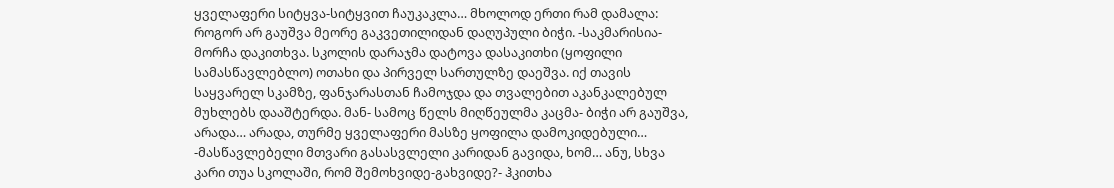ყველაფერი სიტყვა-სიტყვით ჩაუკაკლა… მხოლოდ ერთი რამ დამალა: როგორ არ გაუშვა მეორე გაკვეთილიდან დაღუპული ბიჭი. -საკმარისია- მორჩა დაკითხვა. სკოლის დარაჯმა დატოვა დასაკითხი (ყოფილი სამასწავლებლო) ოთახი და პირველ სართულზე დაეშვა. იქ თავის საყვარელ სკამზე, ფანჯარასთან ჩამოჯდა და თვალებით აკანკალებულ მუხლებს დააშტერდა. მან- სამოც წელს მიღწეულმა კაცმა- ბიჭი არ გაუშვა, არადა… არადა, თურმე ყველაფერი მასზე ყოფილა დამოკიდებული… -მასწავლებელი მთვარი გასასვლელი კარიდან გავიდა, ხომ… ანუ, სხვა კარი თუა სკოლაში, რომ შემოხვიდე-გახვიდე?- ჰკითხა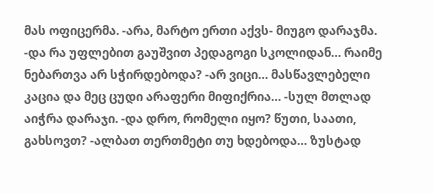მას ოფიცერმა. -არა, მარტო ერთი აქვს- მიუგო დარაჯმა. -და რა უფლებით გაუშვით პედაგოგი სკოლიდან… რაიმე ნებართვა არ სჭირდებოდა? -არ ვიცი… მასწავლებელი კაცია და მეც ცუდი არაფერი მიფიქრია… -სულ მთლად აიჭრა დარაჯი. -და დრო, რომელი იყო? წუთი, საათი, გახსოვთ? -ალბათ თერთმეტი თუ ხდებოდა… ზუსტად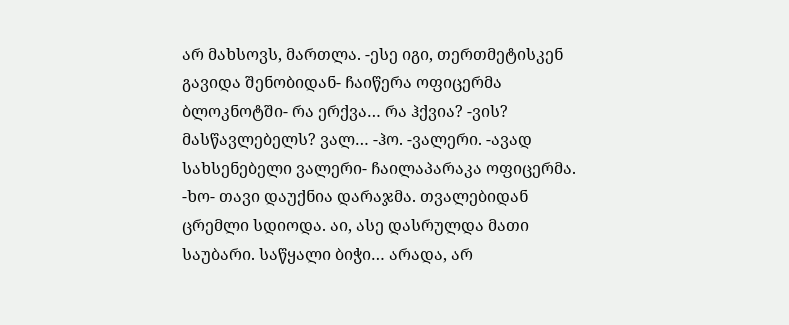არ მახსოვს, მართლა. -ესე იგი, თერთმეტისკენ გავიდა შენობიდან- ჩაიწერა ოფიცერმა ბლოკნოტში- რა ერქვა… რა ჰქვია? -ვის? მასწავლებელს? ვალ… -ჰო. -ვალერი. -ავად სახსენებელი ვალერი- ჩაილაპარაკა ოფიცერმა. -ხო- თავი დაუქნია დარაჯმა. თვალებიდან ცრემლი სდიოდა. აი, ასე დასრულდა მათი საუბარი. საწყალი ბიჭი… არადა, არ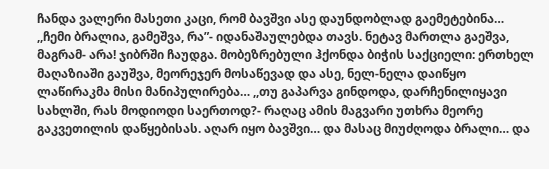ჩანდა ვალერი მასეთი კაცი, რომ ბავშვი ასე დაუნდობლად გაემეტებინა… ,,ჩემი ბრალია, გამეშვა, რა”- იდანაშაულებდა თავს. ნეტავ მართლა გაეშვა, მაგრამ- არა! ჯიბრში ჩაუდგა. მობეზრებული ჰქონდა ბიჭის საქციელი: ერთხელ მაღაზიაში გაუშვა, მეორეჯერ მოსაწევად და ასე, ნელ-ნელა დაიწყო ლაწირაკმა მისი მანიპულირება… ,,თუ გაპარვა გინდოდა, დარჩენილიყავი სახლში, რას მოდიოდი საერთოდ?- რაღაც ამის მაგვარი უთხრა მეორე გაკვეთილის დაწყებისას. აღარ იყო ბავშვი… და მასაც მიუძღოდა ბრალი… და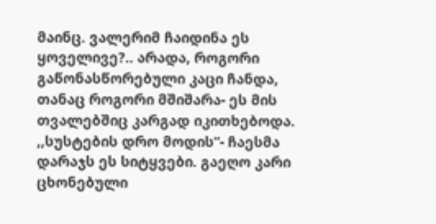მაინც. ვალერიმ ჩაიდინა ეს ყოველივე?.. არადა, როგორი გაწონასწორებული კაცი ჩანდა, თანაც როგორი მშიშარა- ეს მის თვალებშიც კარგად იკითხებოდა. ,,სუსტების დრო მოდის”- ჩაესმა დარაჯს ეს სიტყვები. გაეღო კარი ცხონებული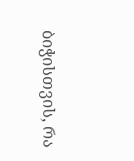ბიჭისთვის, რა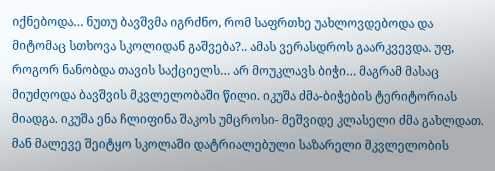იქნებოდა… ნუთუ ბავშვმა იგრძნო, რომ საფრთხე უახლოვდებოდა და მიტომაც სთხოვა სკოლიდან გაშვება?.. ამას ვერასდროს გაარკვევდა. უფ, როგორ ნანობდა თავის საქციელს… არ მოუკლავს ბიჭი… მაგრამ მასაც მიუძღოდა ბავშვის მკვლელობაში წილი. იკუშა ძმა-ბიჭების ტერიტორიას მიადგა. იკუშა ენა ჩლიფინა შაკოს უმცროსი- მეშვიდე კლასელი ძმა გახლდათ. მან მალევე შეიტყო სკოლაში დატრიალებული საზარელი მკვლელობის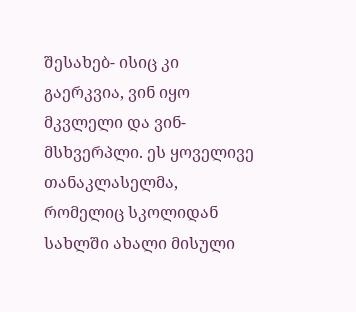შესახებ- ისიც კი გაერკვია, ვინ იყო მკვლელი და ვინ- მსხვერპლი. ეს ყოველივე თანაკლასელმა, რომელიც სკოლიდან სახლში ახალი მისული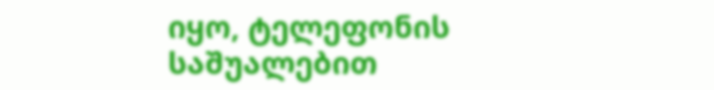იყო, ტელეფონის საშუალებით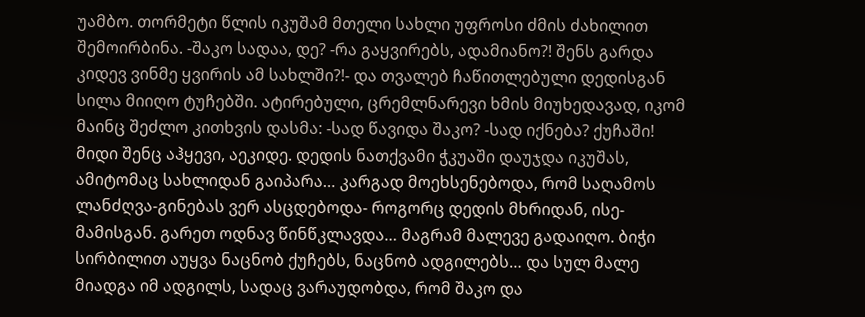უამბო. თორმეტი წლის იკუშამ მთელი სახლი უფროსი ძმის ძახილით შემოირბინა. -შაკო სადაა, დე? -რა გაყვირებს, ადამიანო?! შენს გარდა კიდევ ვინმე ყვირის ამ სახლში?!- და თვალებ ჩაწითლებული დედისგან სილა მიიღო ტუჩებში. ატირებული, ცრემლნარევი ხმის მიუხედავად, იკომ მაინც შეძლო კითხვის დასმა: -სად წავიდა შაკო? -სად იქნება? ქუჩაში! მიდი შენც აჰყევი, აეკიდე. დედის ნათქვამი ჭკუაში დაუჯდა იკუშას, ამიტომაც სახლიდან გაიპარა… კარგად მოეხსენებოდა, რომ საღამოს ლანძღვა-გინებას ვერ ასცდებოდა- როგორც დედის მხრიდან, ისე- მამისგან. გარეთ ოდნავ წინწკლავდა… მაგრამ მალევე გადაიღო. ბიჭი სირბილით აუყვა ნაცნობ ქუჩებს, ნაცნობ ადგილებს… და სულ მალე მიადგა იმ ადგილს, სადაც ვარაუდობდა, რომ შაკო და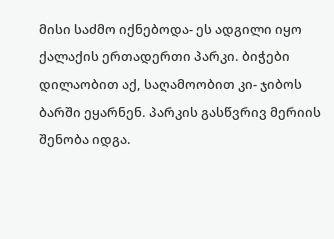მისი საძმო იქნებოდა- ეს ადგილი იყო ქალაქის ერთადერთი პარკი. ბიჭები დილაობით აქ, საღამოობით კი- ჯიბოს ბარში ეყარნენ. პარკის გასწვრივ მერიის შენობა იდგა.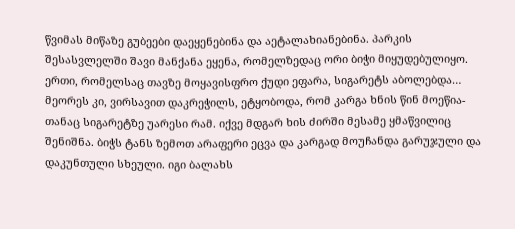წვიმას მიწაზე გუბეები დაეყენებინა და აეტალახიანებინა. პარკის შესასვლელში შავი მანქანა ეყენა, რომელზედაც ორი ბიჭი მიყუდებულიყო. ერთი, რომელსაც თავზე მოყავისფრო ქუდი ეფარა, სიგარეტს აბოლებდა… მეორეს კი, ვირსავით დაკრეჭილს, ეტყობოდა, რომ კარგა ხნის წინ მოეწია- თანაც სიგარეტზე უარესი რამ. იქვე მდგარ ხის ძირში მესამე ყმაწვილიც შენიშნა. ბიჭს ტანს ზემოთ არაფერი ეცვა და კარგად მოუჩანდა გარუჯული და დაკუნთული სხეული. იგი ბალახს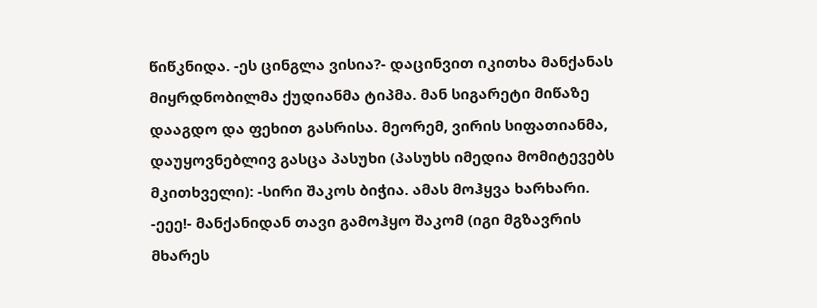წიწკნიდა. -ეს ცინგლა ვისია?- დაცინვით იკითხა მანქანას მიყრდნობილმა ქუდიანმა ტიპმა. მან სიგარეტი მიწაზე დააგდო და ფეხით გასრისა. მეორემ, ვირის სიფათიანმა, დაუყოვნებლივ გასცა პასუხი (პასუხს იმედია მომიტევებს მკითხველი): -სირი შაკოს ბიჭია. ამას მოჰყვა ხარხარი. -ეეე!- მანქანიდან თავი გამოჰყო შაკომ (იგი მგზავრის მხარეს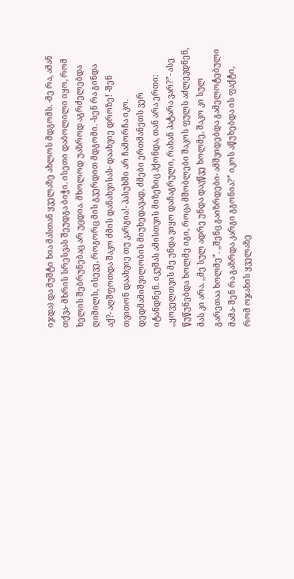იჯდა) და მუშტი ხია მასთან ყველაზე ახლოს მდგომს. -მე რა, ამან თქვა- მხრის სრესვას შეუდგა ბიჭი. ისეთი დაბოლილი იყო, რომ ხელის შებრუნებაც არ უცდია. მხოლოდ უაზროდ აგრძელებდა ღიმილს, ისევე, როგორც მის გვერდით მდგომი. -სენ რა გინდა აქ?- აღშფოთდა შაკო ძმის დანახვისას- დაახვიე დროზე! -შენ თვითონ დაახვიე თუ კარგია!- პასუხში არ ჩამორჩა იკო. დედმამიშვილობის მიუხედავად, ძმები ერთმანეთს ვერ იტანდნენ. იკუშას ამისთვის მიზეზიც ჰქონდა, თან არა ერთი: ,,ყოველთვის მე უნდა ვიყო დაჩაგრული, რახან პატარა ვარ?”- ასე წუწუნებდა ხოლმე იგი, როცა მშობლები შაკოს ფულს აძლევდნენ, მას კი არა. ,,მე სულ ადრე უნდა დავწვე ხოლმე, შაკო კი სულ გარეთაა ხოლმე”. ,,შენც გაიზრდები- ამშვიდებდა გამელოტებული მამა- შენ რა გაზრდა კარგი გგონია?” იკოს აწუხებდა ის ფაქტი, რომ ოჯახის ყველაზე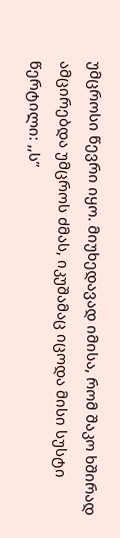უმცროსი წევრი იყო. მიუხედავად იმისა, რომ შაკო ხშირად ამცირებდა უმცროს ძმას, იკუშამაც იცოდა მისი სუსტი წერტილი: ,,ს”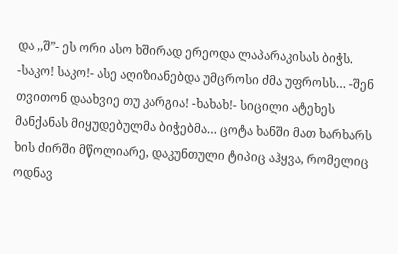და ,,შ”- ეს ორი ასო ხშირად ერეოდა ლაპარაკისას ბიჭს. -საკო! საკო!- ასე აღიზიანებდა უმცროსი ძმა უფროსს… -შენ თვითონ დაახვიე თუ კარგია! -ხახახ!- სიცილი ატეხეს მანქანას მიყუდებულმა ბიჭებმა… ცოტა ხანში მათ ხარხარს ხის ძირში მწოლიარე, დაკუნთული ტიპიც აჰყვა, რომელიც ოდნავ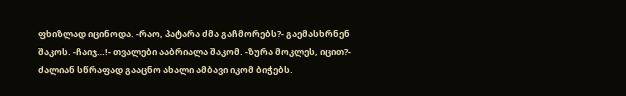ფხიზლად იცინოდა. -რაო, პატარა ძმა გაჩმორებს?- გაემასხრნენ შაკოს. -ჩაიჯ…!- თვალები ააბრიალა შაკომ. -ზურა მოკლეს, იცით?- ძალიან სწრაფად გააცნო ახალი ამბავი იკომ ბიჭებს.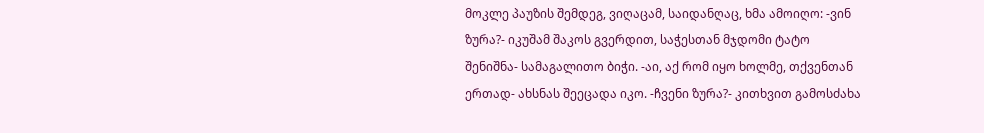მოკლე პაუზის შემდეგ, ვიღაცამ, საიდანღაც, ხმა ამოიღო: -ვინ ზურა?- იკუშამ შაკოს გვერდით, საჭესთან მჯდომი ტატო შენიშნა- სამაგალითო ბიჭი. -აი, აქ რომ იყო ხოლმე, თქვენთან ერთად- ახსნას შეეცადა იკო. -ჩვენი ზურა?- კითხვით გამოსძახა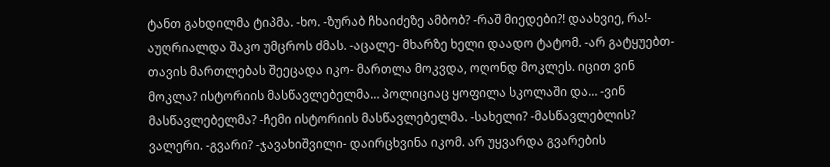ტანთ გახდილმა ტიპმა. -ხო. -ზურაბ ჩხაიძეზე ამბობ? -რაშ მიედები?! დაახვიე, რა!- აუღრიალდა შაკო უმცროს ძმას. -აცალე- მხარზე ხელი დაადო ტატომ. -არ გატყუებთ- თავის მართლებას შეეცადა იკო- მართლა მოკვდა, ოღონდ მოკლეს. იცით ვინ მოკლა? ისტორიის მასწავლებელმა… პოლიციაც ყოფილა სკოლაში და… -ვინ მასწავლებელმა? -ჩემი ისტორიის მასწავლებელმა. -სახელი? -მასწავლებლის? ვალერი. -გვარი? -ჯავახიშვილი- დაირცხვინა იკომ. არ უყვარდა გვარების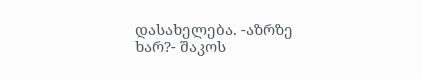დასახელება. -აზრზე ხარ?- შაკოს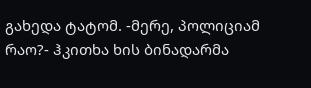გახედა ტატომ. -მერე, პოლიციამ რაო?- ჰკითხა ხის ბინადარმა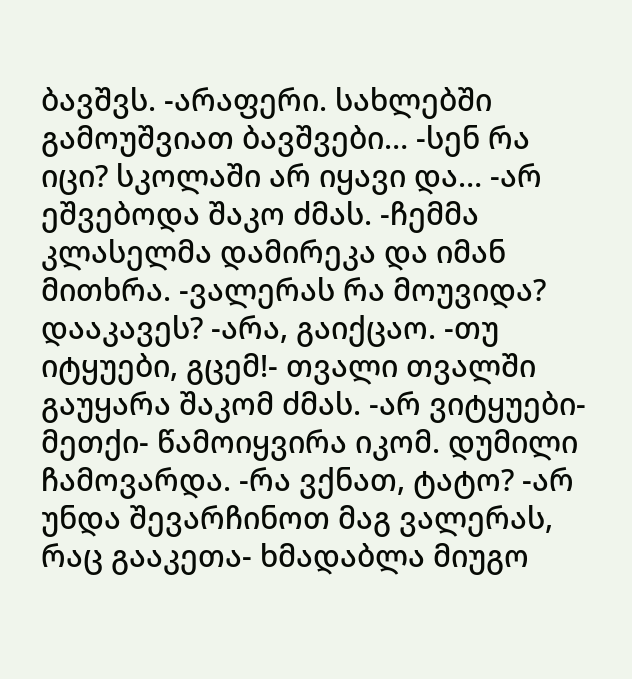ბავშვს. -არაფერი. სახლებში გამოუშვიათ ბავშვები… -სენ რა იცი? სკოლაში არ იყავი და… -არ ეშვებოდა შაკო ძმას. -ჩემმა კლასელმა დამირეკა და იმან მითხრა. -ვალერას რა მოუვიდა? დააკავეს? -არა, გაიქცაო. -თუ იტყუები, გცემ!- თვალი თვალში გაუყარა შაკომ ძმას. -არ ვიტყუები-მეთქი- წამოიყვირა იკომ. დუმილი ჩამოვარდა. -რა ვქნათ, ტატო? -არ უნდა შევარჩინოთ მაგ ვალერას, რაც გააკეთა- ხმადაბლა მიუგო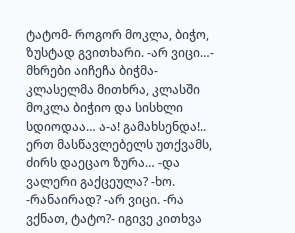ტატომ- როგორ მოკლა, ბიჭო, ზუსტად გვითხარი. -არ ვიცი…- მხრები აიჩეჩა ბიჭმა- კლასელმა მითხრა, კლასში მოკლა ბიჭიო და სისხლი სდიოდაა… ა-ა! გამახსენდა!.. ერთ მასწავლებელს უთქვამს, ძირს დაეცაო ზურა… -და ვალერი გაქცეულა? -ხო. -რანაირად? -არ ვიცი. -რა ვქნათ, ტატო?- იგივე კითხვა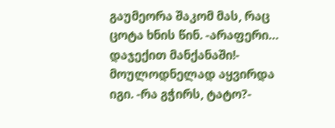გაუმეორა შაკომ მას, რაც ცოტა ხნის წინ. -არაფერი… დაჯექით მანქანაში!- მოულოდნელად აყვირდა იგი. -რა გჭირს, ტატო?-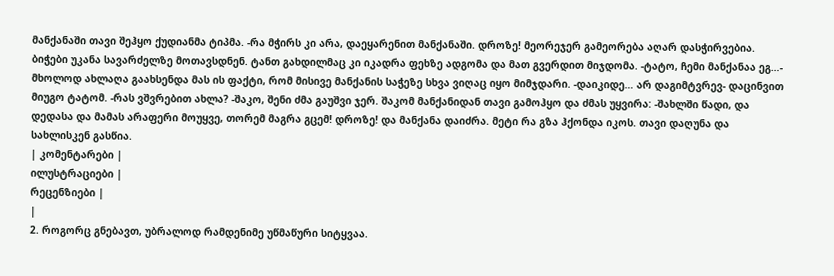მანქანაში თავი შეჰყო ქუდიანმა ტიპმა. -რა მჭირს კი არა, დაეყარენით მანქანაში. დროზე! მეორეჯერ გამეორება აღარ დასჭირვებია. ბიჭები უკანა სავარძელზე მოთავსდნენ. ტანთ გახდილმაც კი იკადრა ფეხზე ადგომა და მათ გვერდით მიჯდომა. -ტატო, ჩემი მანქანაა ეგ…- მხოლოდ ახლაღა გაახსენდა მას ის ფაქტი, რომ მისივე მანქანის საჭეზე სხვა ვიღაც იყო მიმჯდარი. -დაიკიდე… არ დაგიმტვრევ- დაცინვით მიუგო ტატომ. -რას ვშვრებით ახლა? -შაკო, შენი ძმა გაუშვი ჯერ. შაკომ მანქანიდან თავი გამოჰყო და ძმას უყვირა: -შახლში წადი, და დედასა და მამას არაფერი მოუყვე, თორემ მაგრა გცემ! დროზე! და მანქანა დაიძრა. მეტი რა გზა ჰქონდა იკოს. თავი დაღუნა და სახლისკენ გასწია.
| კომენტარები |
ილუსტრაციები |
რეცენზიები |
|
2. როგორც გნებავთ, უბრალოდ რამდენიმე უწმაწური სიტყვაა.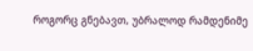როგორც გნებავთ, უბრალოდ რამდენიმე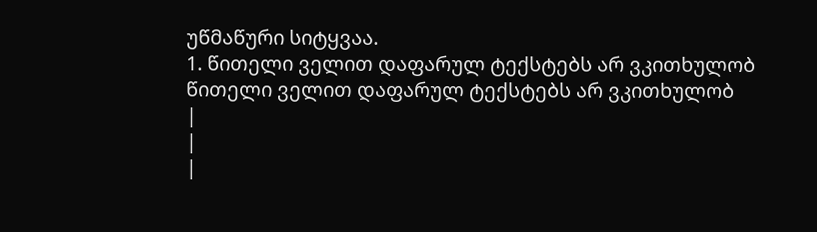უწმაწური სიტყვაა.
1. წითელი ველით დაფარულ ტექსტებს არ ვკითხულობ
წითელი ველით დაფარულ ტექსტებს არ ვკითხულობ
|
|
|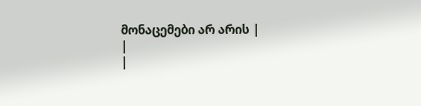მონაცემები არ არის |
|
|